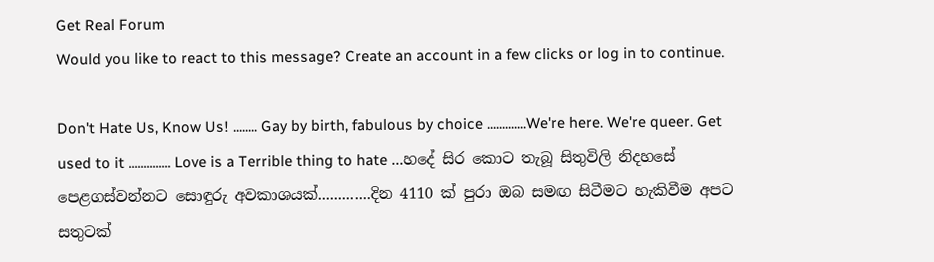Get Real Forum
Would you like to react to this message? Create an account in a few clicks or log in to continue.

Don't Hate Us, Know Us! ........ Gay by birth, fabulous by choice .............We're here. We're queer. Get used to it .............. Love is a Terrible thing to hate ...හදේ සිර කොට තැබූ සිතුවිලි නිදහසේ පෙළගස්වන්නට සොඳුරු අවකාශයක්.............දින 4110 ක් පුරා ඔබ සමඟ සිටීමට හැකිවීම අපට සතුටක්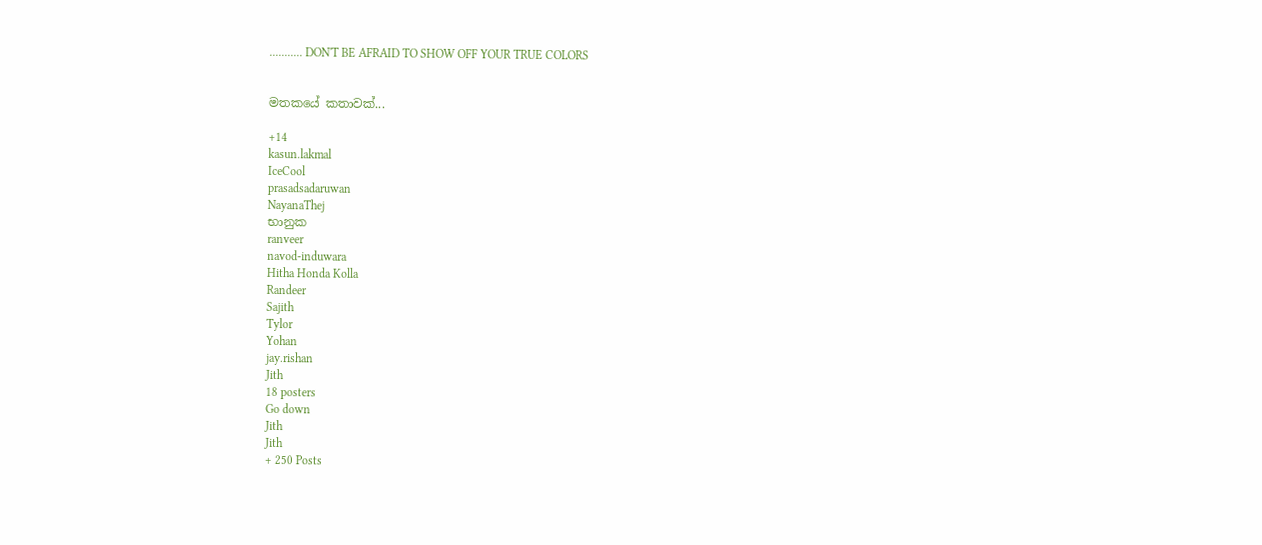........... DON'T BE AFRAID TO SHOW OFF YOUR TRUE COLORS


මතකයේ කතාවක්...

+14
kasun.lakmal
IceCool
prasadsadaruwan
NayanaThej
භානුක
ranveer
navod-induwara
Hitha Honda Kolla
Randeer
Sajith
Tylor
Yohan
jay.rishan
Jith
18 posters
Go down
Jith
Jith
+ 250 Posts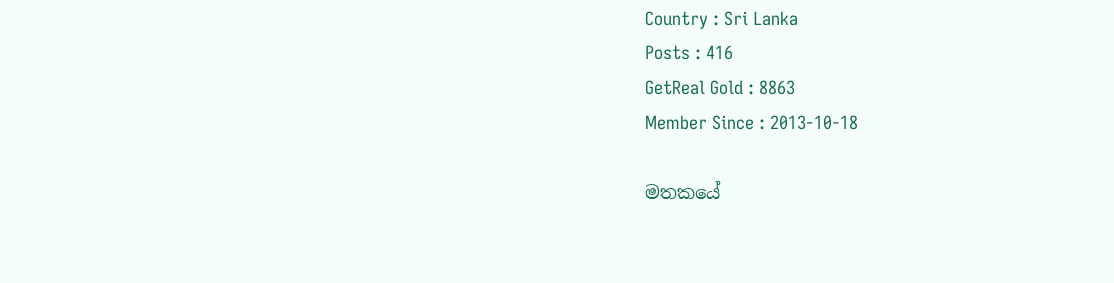Country : Sri Lanka
Posts : 416
GetReal Gold : 8863
Member Since : 2013-10-18

මතකයේ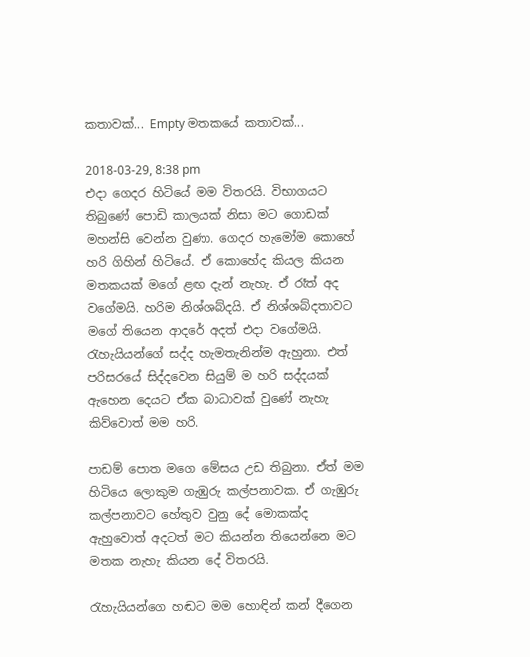කතාවක්... Empty මතකයේ කතාවක්...

2018-03-29, 8:38 pm
එදා ගෙදර හිටියේ මම විතරයි. විභාගයට තිබුණේ පොඩි කාලයක් නිසා මට ගොඩක් මහන්සි වෙන්න වුණා. ගෙදර හැමෝම කොහේ හරි ගිහින් හිටියේ. ඒ කොහේද කියල කියන මතකයක් මගේ ළඟ දැන් නැහැ. ඒ රෑත් අද වගේමයි. හරිම නිශ්ශබ්දයි. ඒ නිශ්ශබ්දතාවට මගේ තියෙන ආදරේ අදත් එදා වගේමයි. රැහැයියන්ගේ සද්ද හැමතැනින්ම ඇහුනා. එත් පරිසරයේ සිද්දවෙන සියුම් ම හරි සද්දයක් ඇහෙන දෙයට ඒක බාධාවක් වුණේ නැහැ කිව්වොත් මම හරි.

පාඩම් පොත මගෙ මේසය උඩ තිබුනා. ඒත් මම හිටියෙ ලොකුම ගැඹුරු කල්පනාවක. ඒ ගැඹුරු කල්පනාවට හේතුව වුනු දේ මොකක්ද ඇහුවොත් අදටත් මට කියන්න තියෙන්නෙ මට මතක නැහැ කියන දේ විතරයි.

රැහැයියන්ගෙ හඬට මම හොඳින් කන් දීගෙන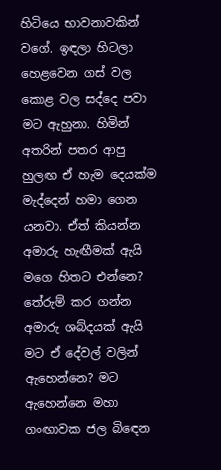හිටියෙ භාවනාවකින් වගේ. ඉඳලා හිටලා හෙළවෙන ගස් වල කොළ වල සද්දෙ පවා මට ඇහුනා. හිමින් අතරින් පතර ආපු හුලඟ ඒ හැම දෙයක්ම මැද්දෙන් හමා ගෙන යනවා. ඒත් කියන්න අමාරු හැඟීමක් ඇයි මගෙ හිතට එන්නෙ? තේරුම් කර ගන්න අමාරු ශබ්දයක් ඇයි මට ඒ දේවල් වලින් ඇහෙන්නෙ? මට ඇහෙන්නෙ මහා ගංඟාවක ජල බිඳෙන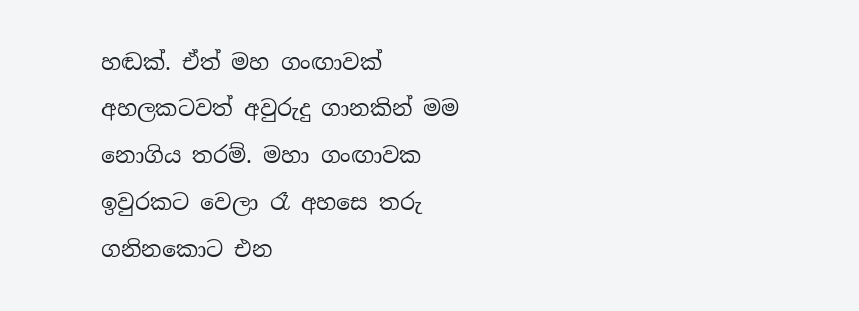හඬක්. ඒත් මහ ගංඟාවක් අහලකටවත් අවුරුදු ගානකින් මම නොගිය තරම්. මහා ගංඟාවක ඉවුරකට වෙලා රෑ අහසෙ තරු ගනිනකොට එන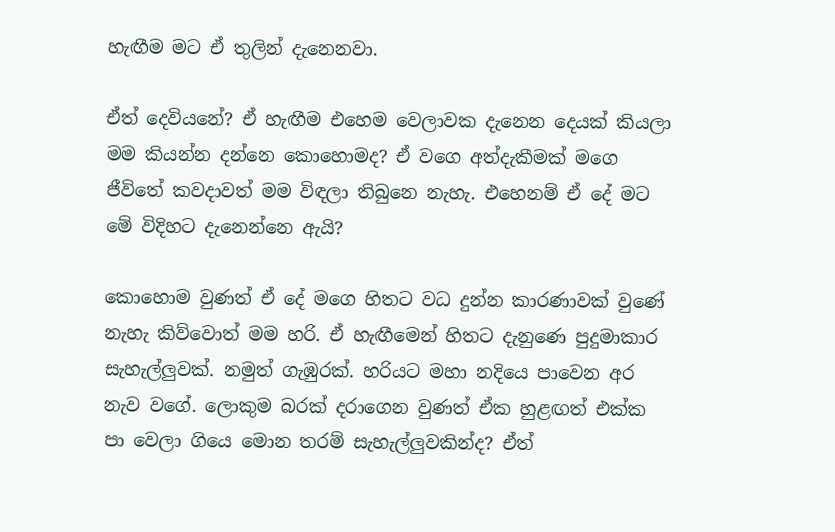හැඟීම මට ඒ තුලින් දැනෙනවා.

ඒත් දෙවියනේ? ඒ හැඟීම එහෙම වෙලාවක දැනෙන දෙයක් කියලා මම කියන්න දන්නෙ කොහොමද? ඒ වගෙ අත්දැකීමක් මගෙ ජීවිතේ කවදාවත් මම විඳලා තිබුනෙ නැහැ. එහෙනම් ඒ දේ මට මේ විදිහට දැනෙන්නෙ ඇයි?

කොහොම වුණත් ඒ දේ මගෙ හිතට වධ දුන්න කාරණාවක් වුණේ නැහැ කිව්වොත් මම හරි. ඒ හැඟීමෙන් හිතට දැනුණෙ පුදුමාකාර සැහැල්ලුවක්. නමුත් ගැඹුරක්. හරියට මහා නදියෙ පාවෙන අර නැව වගේ. ලොකුම බරක් දරාගෙන වුණත් ඒක හුළඟත් එක්ක පා වෙලා ගියෙ මොන තරම් සැහැල්ලුවකින්ද? ඒත්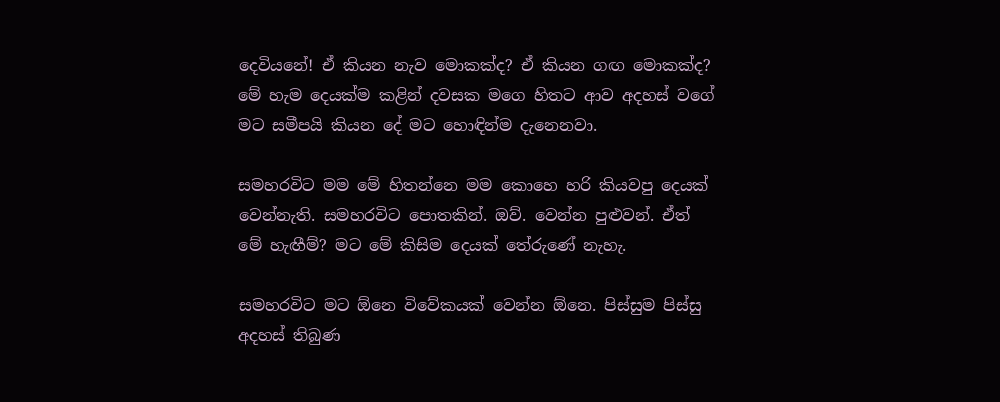දෙවියනේ! ඒ කියන නැව මොකක්ද? ඒ කියන ගඟ මොකක්ද? මේ හැම දෙයක්ම කළින් දවසක මගෙ හිතට ආව අදහස් වගේ මට සමීපයි කියන දේ මට හොඳින්ම දැනෙනවා.

සමහරවිට මම මේ හිතන්නෙ මම කොහෙ හරි කියවපු දෙයක් වෙන්නැති. සමහරවිට පොතකින්. ඔව්. වෙන්න පුළුවන්. ඒත් මේ හැඟීම්? මට මේ කිසිම දෙයක් තේරුණේ නැහැ.

සමහරවිට මට ඕනෙ විවේකයක් වෙන්න ඕනෙ. පිස්සුම පිස්සු අදහස් තිබුණ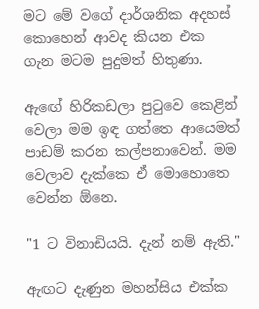මට මේ වගේ දාර්ශනික අදහස් කොහෙන් ආවද කියන එක ගැන මටම පුදුමත් හිතුණා.

ඇඟේ හිරිකඩලා පුටුවෙ කෙළින් වෙලා මම ඉඳ ගත්තෙ ආයෙමත් පාඩම් කරන කල්පනාවෙන්. මම වෙලාව දැක්කෙ ඒ මොහොතෙ වෙන්න ඕනෙ.

"1 ට විනාඩියයි. දැන් නම් ඇති."

ඇඟට දැණුන මහන්සිය එක්ක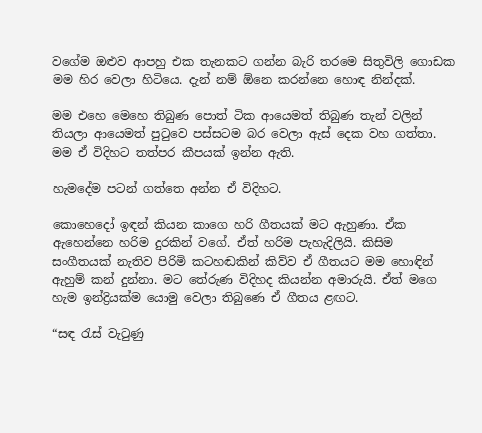වගේම ඔළුව ආපහු එක තැනකට ගන්න බැරි තරමෙ සිතුවිලි ගොඩක මම හිර වෙලා හිටියෙ. දැන් නම් ඕනෙ කරන්නෙ හොඳ නින්දක්.

මම එහෙ මෙහෙ තිබුණ පොත් ටික ආයෙමත් තිබුණ තැන් වලින් තියලා ආයෙමත් පුටුවෙ පස්සටම බර වෙලා ඇස් දෙක වහ ගත්තා. මම ඒ විදිහට තත්පර කීපයක් ඉන්න ඇති.

හැමදේම පටන් ගත්තෙ අන්න ඒ විදිහට.

කොහෙදෝ ඉඳන් කියන කාගෙ හරි ගීතයක් මට ඇහුණා. ඒක ඇහෙන්නෙ හරිම දුරකින් වගේ. ඒත් හරිම පැහැදිලියි. කිසිම සංගීතයක් නැතිව පිරිමි කටහඬකින් කිව්ව ඒ ගීතයට මම හොඳින් ඇහුම් කන් දුන්නා. මට තේරුණ විදිහද කියන්න අමාරුයි. ඒත් මගෙ හැම ඉන්ද්‍රියක්ම යොමු වෙලා තිබුණෙ ඒ ගීතය ළඟට.

“සඳ රැස් වැටුණු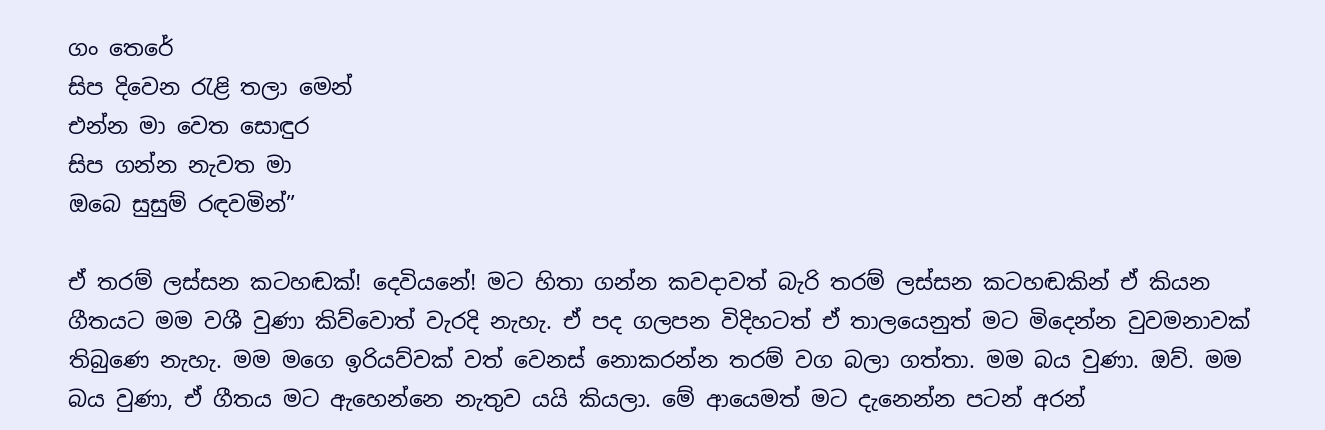ගං තෙරේ
සිප දිවෙන රැළි තලා මෙන්
එන්න මා වෙත සොඳුර
සිප ගන්න නැවත මා
ඔබෙ සුසුම් රඳවමින්”

ඒ තරම් ලස්සන කටහඬක්! දෙවියනේ! මට හිතා ගන්න කවදාවත් බැරි තරම් ලස්සන කටහඬකින් ඒ කියන ගීතයට මම වශී වුණා කිව්වොත් වැරදි නැහැ. ඒ පද ගලපන විදිහටත් ඒ තාලයෙනුත් මට මිදෙන්න වුවමනාවක් තිබුණෙ නැහැ. මම මගෙ ඉරියව්වක් වත් වෙනස් නොකරන්න තරම් වග බලා ගත්තා. මම බය වුණා. ඔව්. මම බය වුණා, ඒ ගීතය මට ඇහෙන්නෙ නැතුව යයි කියලා. මේ ආයෙමත් මට දැනෙන්න පටන් අරන්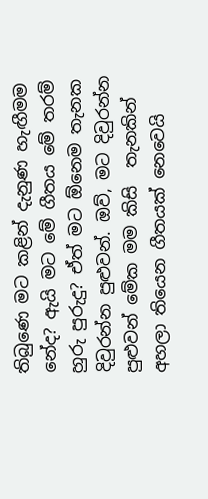තිබුණෙ මට කළින් දැනුණ හැඟීමම නේද? ඇයි මට මේ ගීතය මේ තරම් හුරු පුරුදු? ඒත් මට ඕනෙම තැනක දිවුරන්න පුළුවන්. ඔව්, මට දිවුරන්න පුළුවන් මේක මම කිසි  තැනකින් අහලා තියෙන ගීතයක් නෙවෙයි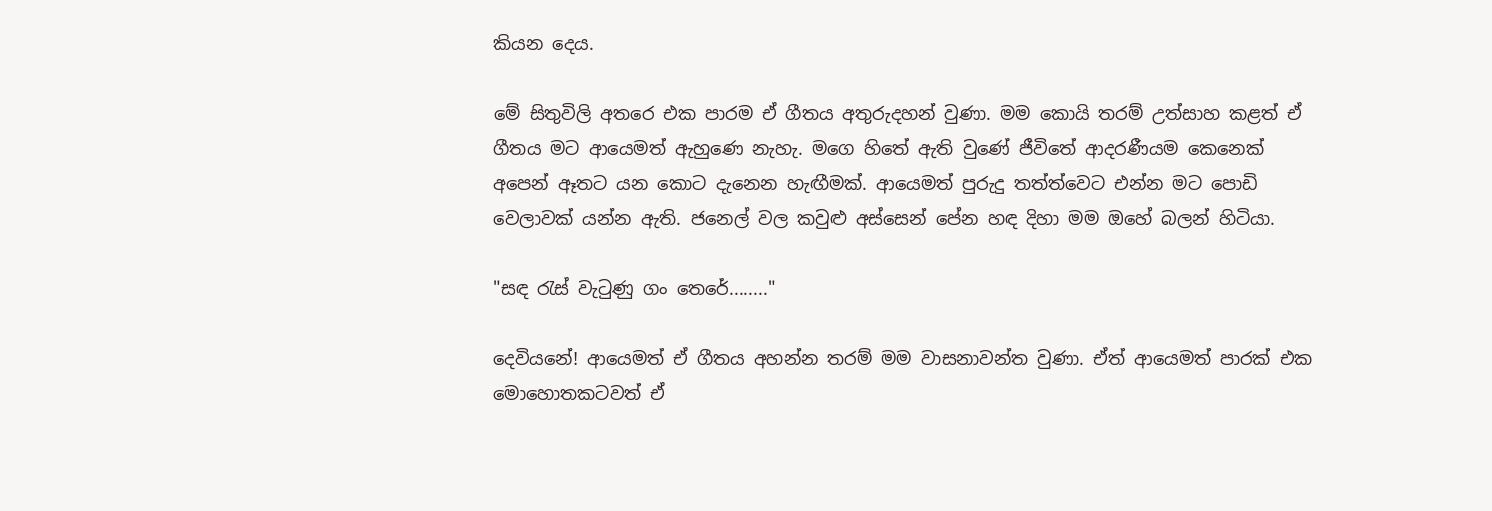කියන දෙය.

මේ සිතුවිලි අතරෙ එක පාරම ඒ ගීතය අතුරුදහන් වුණා. මම කොයි තරම් උත්සාහ කළත් ඒ ගීතය මට ආයෙමත් ඇහුණෙ නැහැ. මගෙ හිතේ ඇති වුණේ ජීවිතේ ආදරණීයම කෙනෙක් අපෙන් ඈතට යන කොට දැනෙන හැඟීමක්. ආයෙමත් පුරුදු තත්ත්වෙට එන්න මට පොඩි වෙලාවක් යන්න ඇති. ජනෙල් වල කවුළු අස්සෙන් පේන හඳ දිහා මම ඔහේ බලන් හිටියා.

"සඳ රැස් වැටුණු ගං තෙරේ........"

දෙවියනේ! ආයෙමත් ඒ ගීතය අහන්න තරම් මම වාසනාවන්ත වුණා. ඒත් ආයෙමත් පාරක් එක මොහොතකටවත් ඒ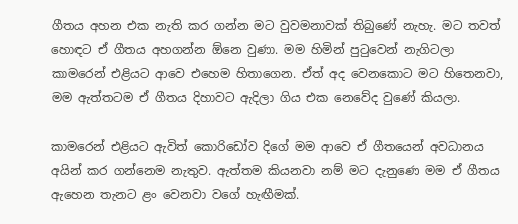ගීතය අහන එක නැති කර ගන්න මට වුවමනාවක් තිබුණේ නැහැ. මට තවත් හොඳට ඒ ගීතය අහගන්න ඕනෙ වුණා. මම හිමින් පුටුවෙන් නැගිටලා කාමරෙන් එළියට ආවෙ එහෙම හිතාගෙන. ඒත් අද වෙනකොට මට හිතෙනවා, මම ඇත්තටම ඒ ගීතය දිහාවට ඇදිලා ගිය එක නෙවේද වුණේ කියලා.

කාමරෙන් එළියට ඇවිත් කොරිඩෝව දිගේ මම ආවෙ ඒ ගීතයෙන් අවධානය අයින් කර ගන්නෙම නැතුව. ඇත්තම කියනවා නම් මට දැනුණෙ මම ඒ ගීතය ඇහෙන තැනට ළං වෙනවා වගේ හැඟීමක්.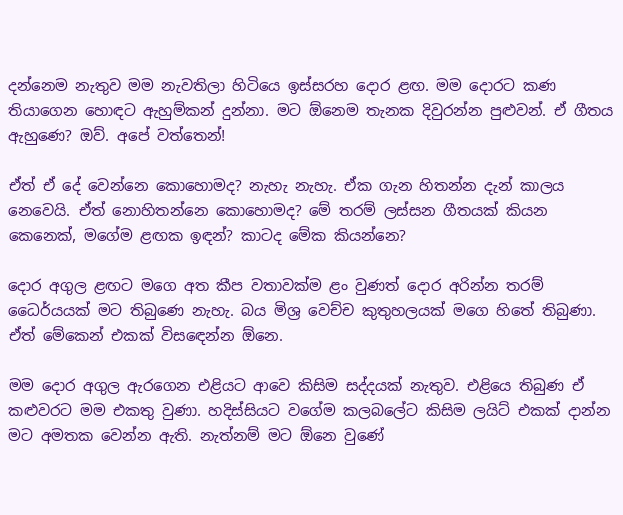දන්නෙම නැතුව මම නැවතිලා හිටියෙ ඉස්සරහ දොර ළඟ. මම දොරට කණ තියාගෙන හොඳට ඇහුම්කන් දුන්නා. මට ඕනෙම තැනක දිවුරන්න පුළුවන්. ඒ ගීතය ඇහුණෙ? ඔව්. අපේ වත්තෙන්!

ඒත් ඒ දේ වෙන්නෙ කොහොමද? නැහැ නැහැ. ඒක ගැන හිතන්න දැන් කාලය නෙවෙයි. ඒත් නොහිතන්නෙ කොහොමද? මේ තරම් ලස්සන ගීතයක් කියන කෙනෙක්, මගේම ළඟක ඉඳන්? කාටද මේක කියන්නෙ?

දොර අගුල ළඟට මගෙ අත කීප වතාවක්ම ළං වුණත් දොර අරින්න තරම් ධෛර්යයක් මට තිබුණෙ නැහැ. බය මිශ්‍ර වෙච්ච කුතුහලයක් මගෙ හිතේ තිබුණා. ඒත් මේකෙන් එකක් විසඳෙන්න ඕනෙ.

මම දොර අගුල ඇරගෙන එළියට ආවෙ කිසිම සද්දයක් නැතුව. එළියෙ තිබුණ ඒ කළුවරට මම එකතු වුණා. හදිස්සියට වගේම කලබලේට කිසිම ලයිට් එකක් දාන්න මට අමතක වෙන්න ඇති. නැත්නම් මට ඕනෙ වුණේ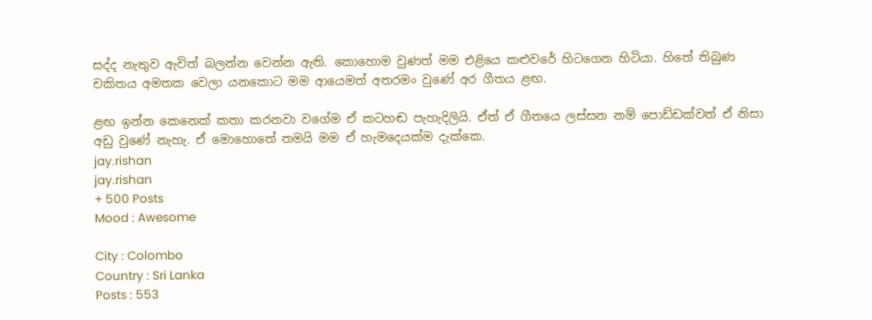සද්ද නැතුව ඇවිත් බලන්න වෙන්න ඇති. කොහොම වුණත් මම එළියෙ කළුවරේ හිටගෙන හිටියා. හිතේ තිබුණ චකිතය අමතක වෙලා යනකොට මම ආයෙමත් අතරමං වුණේ අර ගීතය ළඟ.

ළඟ ඉන්න කෙනෙක් කතා කරනවා වගේම ඒ කටහඬ පැහැදිලියි. ඒත් ඒ ගීතයෙ ලස්සන නම් පොඩ්ඩක්වත් ඒ නිසා අඩු වුණේ නැහැ. ඒ මොහොතේ තමයි මම ඒ හැමදෙයක්ම දැක්කෙ.
jay.rishan
jay.rishan
+ 500 Posts
Mood : Awesome

City : Colombo
Country : Sri Lanka
Posts : 553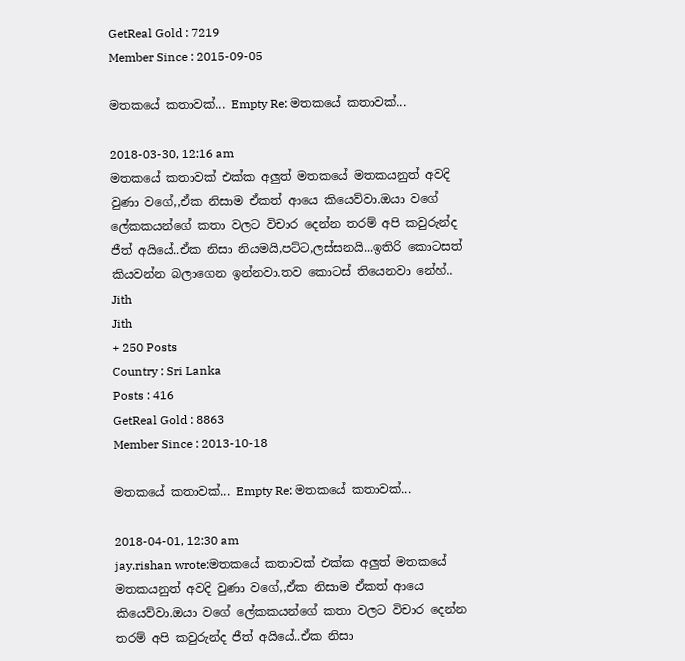GetReal Gold : 7219
Member Since : 2015-09-05

මතකයේ කතාවක්... Empty Re: මතකයේ කතාවක්...

2018-03-30, 12:16 am
මතකයේ කතාවක් එක්ක අලුත් මතකයේ මතකයනුත් අවදි වුණා වගේ,,ඒක නිසාම ඒකත් ආයෙ කියෙව්වා.ඔයා වගේ ලේකකයන්ගේ කතා වලට විචාර දෙන්න තරම් අපි කවුරුන්ද ජීත් අයියේ..ඒක නිසා නියමයි,පට්ට,ලස්සනයි...ඉතිරි කොටසත් කියවන්න බලාගෙන ඉන්නවා.තව කොටස් තියෙනවා නේහ්..
Jith
Jith
+ 250 Posts
Country : Sri Lanka
Posts : 416
GetReal Gold : 8863
Member Since : 2013-10-18

මතකයේ කතාවක්... Empty Re: මතකයේ කතාවක්...

2018-04-01, 12:30 am
jay.rishan wrote:මතකයේ කතාවක් එක්ක අලුත් මතකයේ මතකයනුත් අවදි වුණා වගේ,,ඒක නිසාම ඒකත් ආයෙ කියෙව්වා.ඔයා වගේ ලේකකයන්ගේ කතා වලට විචාර දෙන්න තරම් අපි කවුරුන්ද ජීත් අයියේ..ඒක නිසා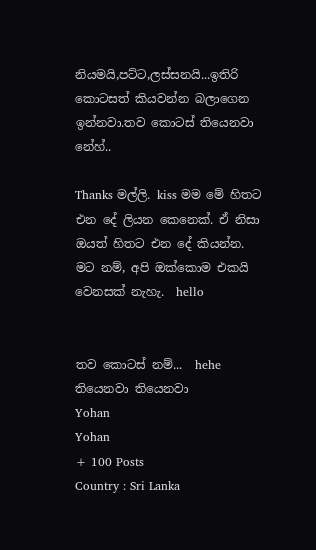නියමයි,පට්ට,ලස්සනයි...ඉතිරි කොටසත් කියවන්න බලාගෙන ඉන්නවා.තව කොටස් තියෙනවා නේහ්..

Thanks මල්ලි. kiss මම මේ හිතට එන දේ ලියන කෙනෙක්. ඒ නිසා ඔයත් හිතට එන දේ කියන්න. මට නම්, අපි ඔක්කොම එකයි වෙනසක් නැහැ.  hello


තව කොටස් නම්...  hehe තියෙනවා තියෙනවා
Yohan
Yohan
+ 100 Posts
Country : Sri Lanka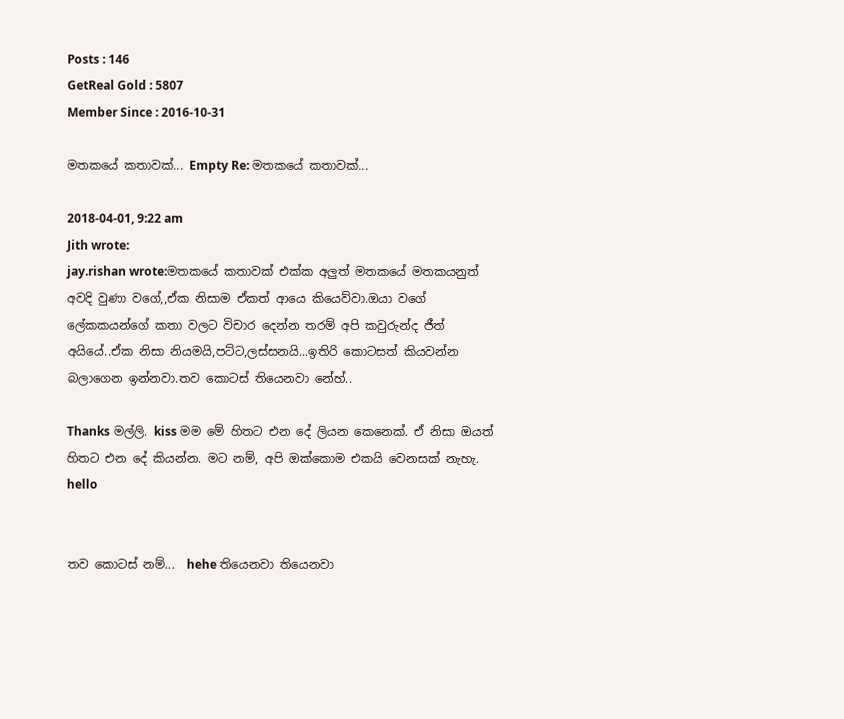Posts : 146
GetReal Gold : 5807
Member Since : 2016-10-31

මතකයේ කතාවක්... Empty Re: මතකයේ කතාවක්...

2018-04-01, 9:22 am
Jith wrote:
jay.rishan wrote:මතකයේ කතාවක් එක්ක අලුත් මතකයේ මතකයනුත් අවදි වුණා වගේ,,ඒක නිසාම ඒකත් ආයෙ කියෙව්වා.ඔයා වගේ ලේකකයන්ගේ කතා වලට විචාර දෙන්න තරම් අපි කවුරුන්ද ජීත් අයියේ..ඒක නිසා නියමයි,පට්ට,ලස්සනයි...ඉතිරි කොටසත් කියවන්න බලාගෙන ඉන්නවා.තව කොටස් තියෙනවා නේහ්..

Thanks මල්ලි. kiss මම මේ හිතට එන දේ ලියන කෙනෙක්. ඒ නිසා ඔයත් හිතට එන දේ කියන්න. මට නම්, අපි ඔක්කොම එකයි වෙනසක් නැහැ.  hello


තව කොටස් නම්...  hehe තියෙනවා තියෙනවා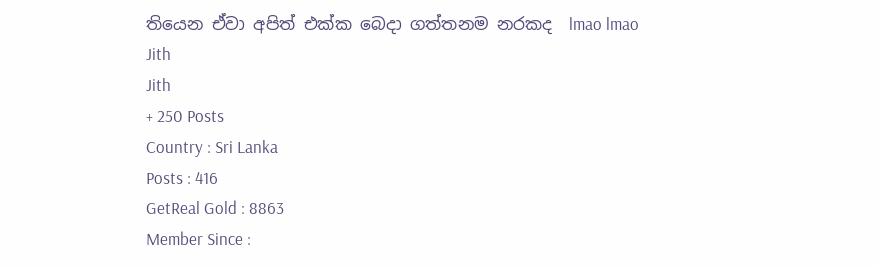තියෙන ඒවා අපිත් එක්ක බෙදා ගත්තනම නරකද  lmao lmao
Jith
Jith
+ 250 Posts
Country : Sri Lanka
Posts : 416
GetReal Gold : 8863
Member Since :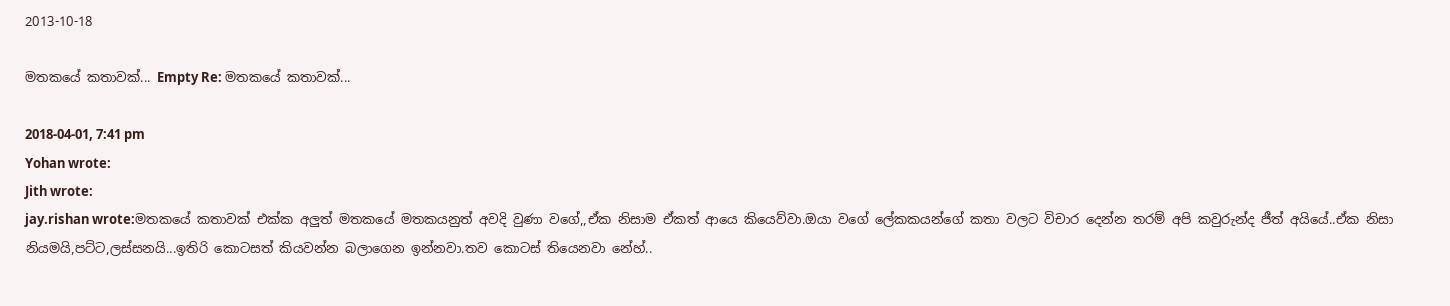2013-10-18

මතකයේ කතාවක්... Empty Re: මතකයේ කතාවක්...

2018-04-01, 7:41 pm
Yohan wrote:
Jith wrote:
jay.rishan wrote:මතකයේ කතාවක් එක්ක අලුත් මතකයේ මතකයනුත් අවදි වුණා වගේ,,ඒක නිසාම ඒකත් ආයෙ කියෙව්වා.ඔයා වගේ ලේකකයන්ගේ කතා වලට විචාර දෙන්න තරම් අපි කවුරුන්ද ජීත් අයියේ..ඒක නිසා නියමයි,පට්ට,ලස්සනයි...ඉතිරි කොටසත් කියවන්න බලාගෙන ඉන්නවා.තව කොටස් තියෙනවා නේහ්..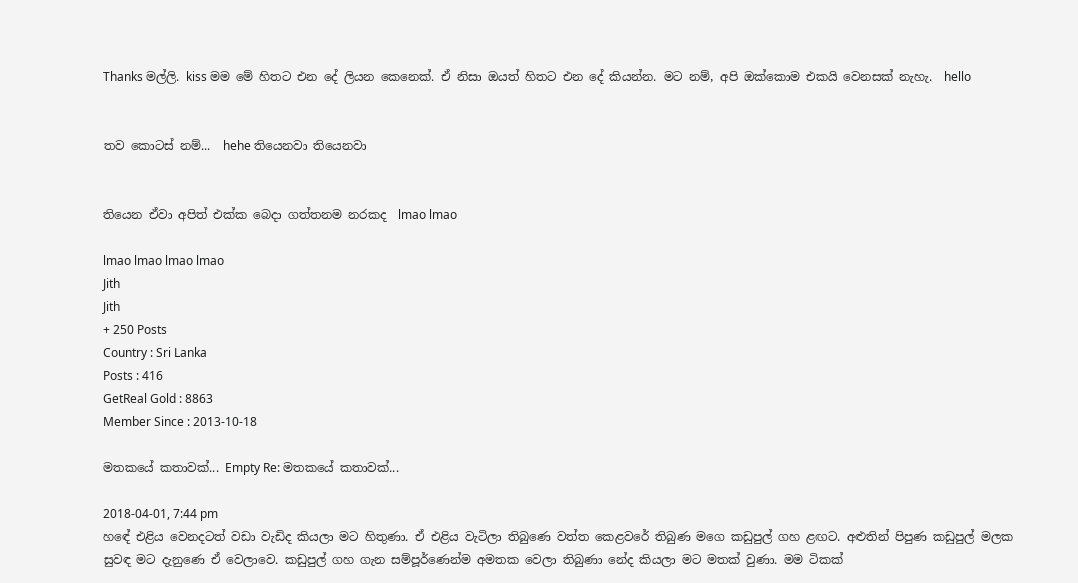Thanks මල්ලි. kiss මම මේ හිතට එන දේ ලියන කෙනෙක්. ඒ නිසා ඔයත් හිතට එන දේ කියන්න. මට නම්, අපි ඔක්කොම එකයි වෙනසක් නැහැ.  hello


තව කොටස් නම්...  hehe තියෙනවා තියෙනවා


තියෙන ඒවා අපිත් එක්ක බෙදා ගත්තනම නරකද  lmao lmao

lmao lmao lmao lmao
Jith
Jith
+ 250 Posts
Country : Sri Lanka
Posts : 416
GetReal Gold : 8863
Member Since : 2013-10-18

මතකයේ කතාවක්... Empty Re: මතකයේ කතාවක්...

2018-04-01, 7:44 pm
හඳේ එළිය වෙනදටත් වඩා වැඩිද කියලා මට හිතුණා. ඒ එළිය වැටිලා තිබුණෙ වත්ත කෙළවරේ තිබුණ මගෙ කඩුපුල් ගහ ළඟට. අළුතින් පිපුණ කඩුපුල් මලක සුවඳ මට දැනුණෙ ඒ වෙලාවෙ. කඩුපුල් ගහ ගැන සම්පූර්ණෙන්ම අමතක වෙලා තිබුණා නේද කියලා මට මතක් වුණා. මම ටිකක්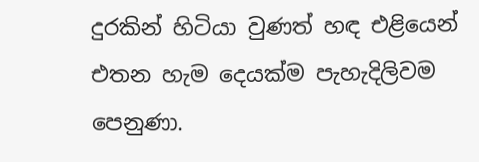දුරකින් හිටියා වුණත් හඳ එළියෙන් එතන හැම දෙයක්ම පැහැදිලිවම පෙනුණා.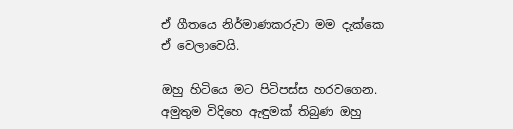ඒ ගීතයෙ නිර්මාණකරුවා මම දැක්කෙ ඒ වෙලාවෙයි.

ඔහු හිටියෙ මට පිටිපස්ස හරවගෙන. අමුතුම විදිහෙ ඇඳුමක් තිබුණ ඔහු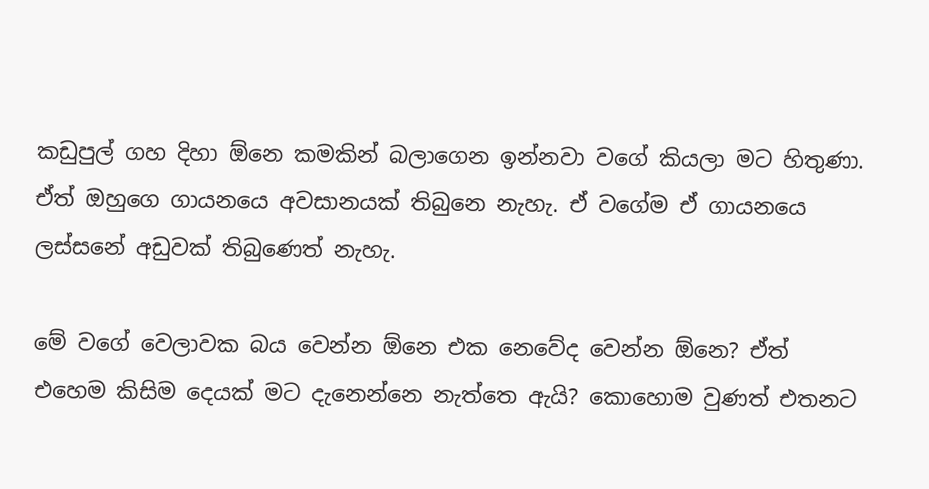කඩුපුල් ගහ දිහා ඕනෙ කමකින් බලාගෙන ඉන්නවා වගේ කියලා මට හිතුණා. ඒත් ඔහුගෙ ගායනයෙ අවසානයක් තිබුනෙ නැහැ. ඒ වගේම ඒ ගායනයෙ ලස්සනේ අඩුවක් තිබුණෙත් නැහැ.

මේ වගේ වෙලාවක බය වෙන්න ඕනෙ එක නෙවේද වෙන්න ඕනෙ? ඒත් එහෙම කිසිම දෙයක් මට දැනෙන්නෙ නැත්තෙ ඇයි? කොහොම වුණත් එතනට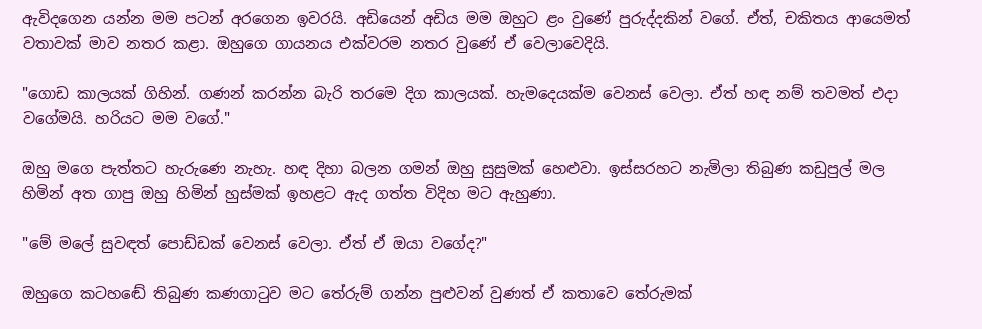ඇවිදගෙන යන්න මම පටන් අරගෙන ඉවරයි. අඩියෙන් අඩිය මම ඔහුට ළං වුණේ පුරුද්දකින් වගේ. ඒත්, චකිතය ආයෙමත් වතාවක් මාව නතර කළා. ඔහුගෙ ගායනය එක්වරම නතර වුණේ ඒ වෙලාවෙදියි.

"ගොඩ කාලයක් ගිහින්. ගණන් කරන්න බැරි තරමෙ දිග කාලයක්. හැමදෙයක්ම වෙනස් වෙලා. ඒත් හඳ නම් තවමත් එදා වගේමයි. හරියට මම වගේ."

ඔහු මගෙ පැත්තට හැරුණෙ නැහැ. හඳ දිහා බලන ගමන් ඔහු සුසුමක් හෙළුවා. ඉස්සරහට නැමිලා තිබුණ කඩුපුල් මල හිමින් අත ගාපු ඔහු හිමින් හුස්මක් ඉහළට ඇද ගත්ත විදිහ මට ඇහුණා.

"මේ මලේ සුවඳත් පොඩ්ඩක් වෙනස් වෙලා. ඒත් ඒ ඔයා වගේද?"

ඔහුගෙ කටහඬේ තිබුණ කණගාටුව මට තේරුම් ගන්න පුළුවන් වුණත් ඒ කතාවෙ තේරුමක්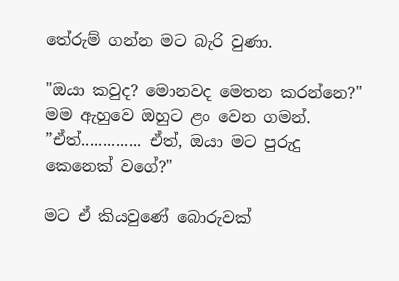තේරුම් ගන්න මට බැරි වුණා.

"ඔයා කවුද? මොනවද මෙතන කරන්නෙ?"  මම ඇහුවෙ ඔහුට ළං වෙන ගමන්. ”ඒත්.............. ඒත්, ඔයා මට පුරුදු කෙනෙක් වගේ?"

මට ඒ කියවුණේ බොරුවක්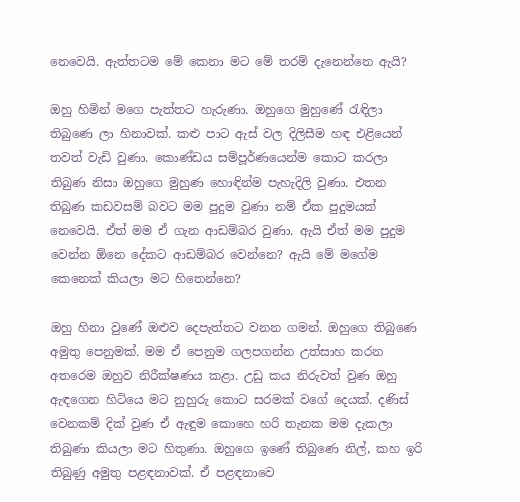නෙවෙයි. ඇත්තටම මේ කෙනා මට මේ තරම් දැනෙන්නෙ ඇයි?

ඔහු හිමින් මගෙ පැත්තට හැරුණා. ඔහුගෙ මුහුණේ රැඳිලා තිබුණෙ ලා හිනාවක්. කළු පාට ඇස් වල දිලිසීම හඳ එළියෙන් තවත් වැඩි වුණා. කොණ්ඩය සම්පූර්ණයෙන්ම කොට කරලා තිබුණ නිසා ඔහුගෙ මුහුණ හොඳින්ම පැහැදිලි වුණා. එතන තිබුණ කඩවසම් බවට මම පුදුම වුණා නම් ඒක පුදුමයක් නෙවෙයි. ඒත් මම ඒ ගැන ආඩම්බර වුණා. ඇයි ඒත් මම පුදුම වෙන්න ඕනෙ දේකට ආඩම්බර වෙන්නෙ? ඇයි මේ මගේම කෙනෙක් කියලා මට හිතෙන්නෙ?

ඔහු හිනා වුණේ ඔළුව දෙපැත්තට වනන ගමන්. ඔහුගෙ තිබුණෙ අමුතු පෙනුමක්. මම ඒ පෙනුම ගලපගන්න උත්සාහ කරන අතරෙම ඔහුව නිරීක්ෂණය කළා. උඩු කය නිරුවත් වුණ ඔහු ඇඳගෙන හිටියෙ මට නුහුරු කොට සරමක් වගේ දෙයක්. දණිස් වෙනකම් දික් වුණ ඒ ඇඳුම කොහෙ හරි තැනක මම දැකලා තිබුණා කියලා මට හිතුණා. ඔහුගෙ ඉණේ තිබුණෙ නිල්, කහ ඉරි තිබුණු අමුතු පළඳනාවක්. ඒ පළඳනාවෙ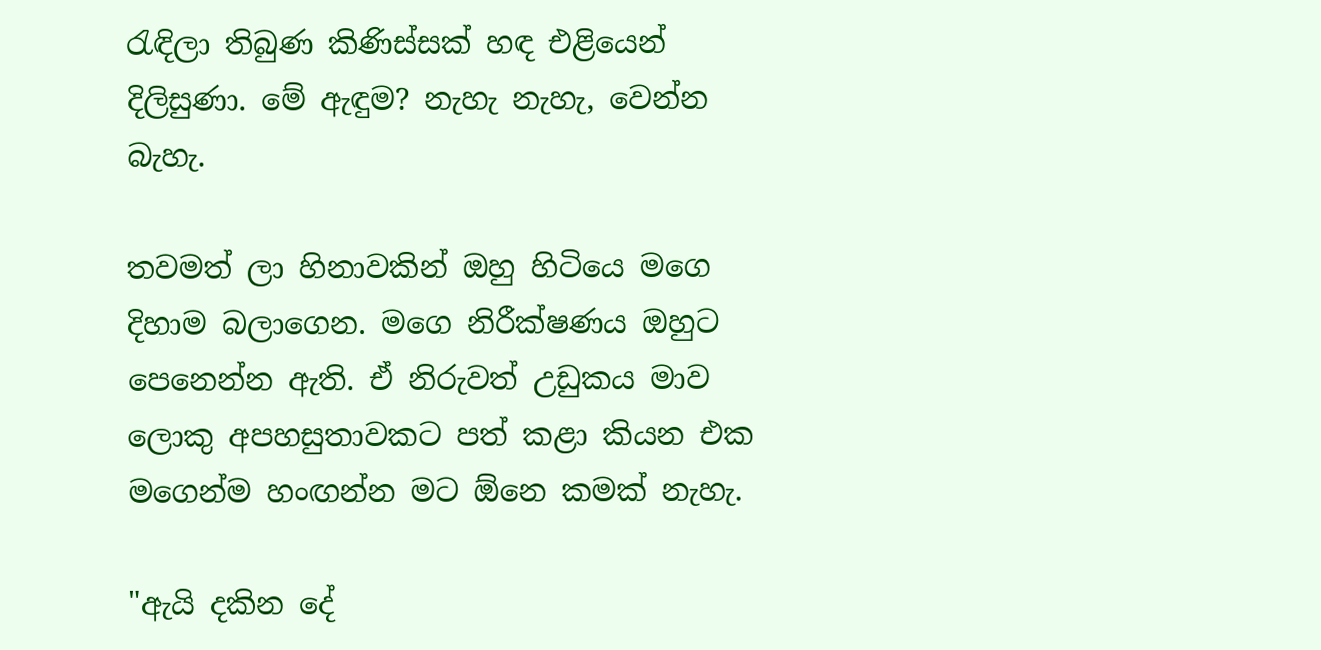රැඳිලා තිබුණ කිණිස්සක් හඳ එළියෙන් දිලිසුණා. මේ ඇඳුම? නැහැ නැහැ, වෙන්න බැහැ.

තවමත් ලා හිනාවකින් ඔහු හිටියෙ මගෙ දිහාම බලාගෙන. මගෙ නිරීක්ෂණය ඔහුට පෙනෙන්න ඇති. ඒ නිරුවත් උඩුකය මාව ලොකු අපහසුතාවකට පත් කළා කියන එක මගෙන්ම හංඟන්න මට ඕනෙ කමක් නැහැ.

"ඇයි දකින දේ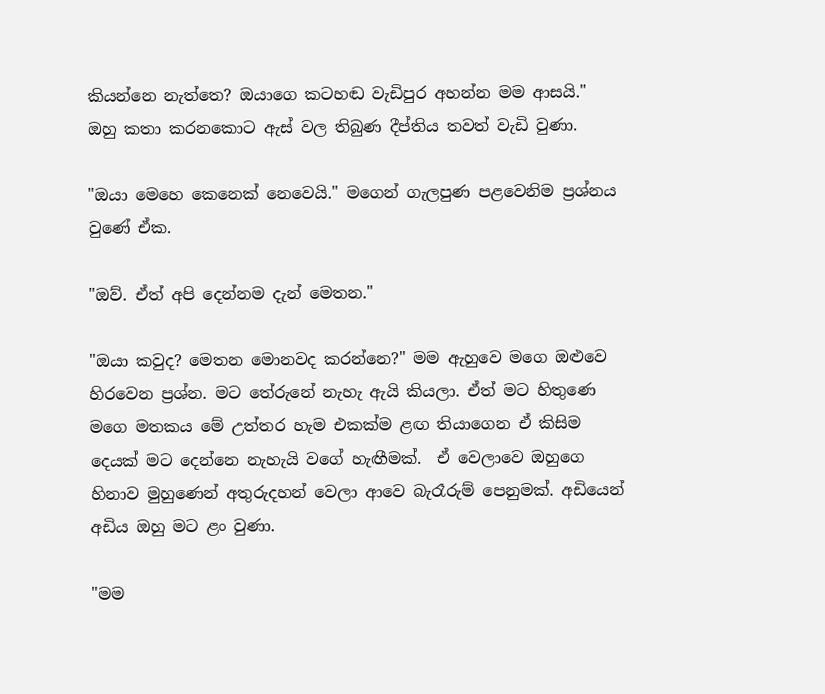කියන්නෙ නැත්තෙ? ඔයාගෙ කටහඬ වැඩිපුර අහන්න මම ආසයි." ඔහු කතා කරනකොට ඇස් වල තිබුණ දීප්තිය තවත් වැඩි වුණා.

"ඔයා මෙහෙ කෙනෙක් නෙවෙයි." මගෙන් ගැලපුණ පළවෙනිම ප්‍රශ්නය වුණේ ඒක.

"ඔව්. ඒත් අපි දෙන්නම දැන් මෙතන."

"ඔයා කවුද? මෙතන මොනවද කරන්නෙ?" මම ඇහුවෙ මගෙ ඔළුවෙ හිරවෙන ප්‍රශ්න. මට තේරුනේ නැහැ ඇයි කියලා. ඒත් මට හිතුණෙ මගෙ මතකය මේ උත්තර හැම එකක්ම ළඟ තියාගෙන ඒ කිසිම දෙයක් මට දෙන්නෙ නැහැයි වගේ හැඟීමක්.  ඒ වෙලාවෙ ඔහුගෙ හිනාව මුහුණෙන් අතුරුදහන් වෙලා ආවෙ බැරෑරුම් පෙනුමක්. අඩියෙන් අඩිය ඔහු මට ළං වුණා.

"මම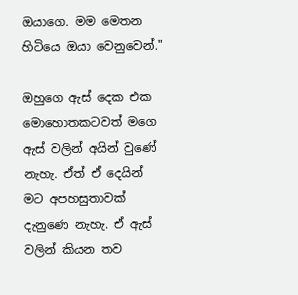ඔයාගෙ. මම මෙතන හිටියෙ ඔයා වෙනුවෙන්."

ඔහුගෙ ඇස් දෙක එක මොහොතකටවත් මගෙ ඇස් වලින් අයින් වුණේ නැහැ. ඒත් ඒ දෙයින් මට අපහසුතාවක් දැනුණෙ නැහැ. ඒ ඇස් වලින් කියන තව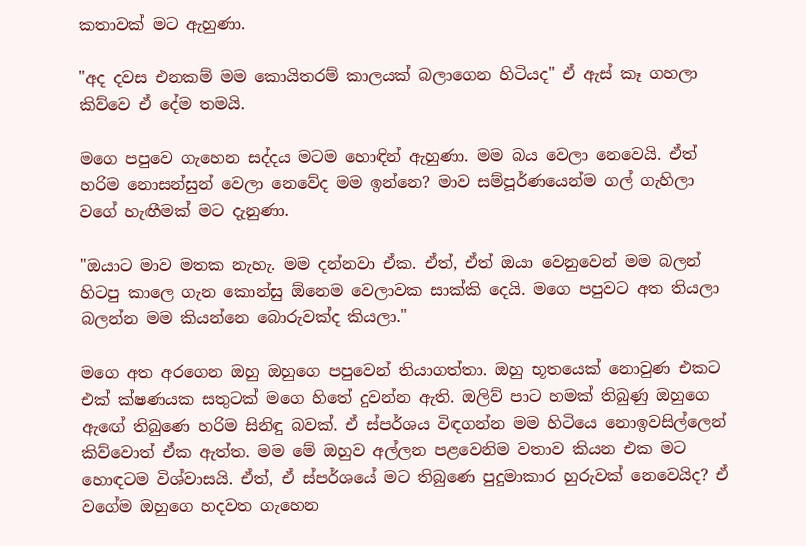කතාවක් මට ඇහුණා.

"අද දවස එනකම් මම කොයිතරම් කාලයක් බලාගෙන හිටියද" ඒ ඇස් කෑ ගහලා කිව්වෙ ඒ දේම තමයි.

මගෙ පපුවෙ ගැහෙන සද්දය මටම හොඳින් ඇහුණා. මම බය වෙලා නෙවෙයි. ඒත් හරිම නොසන්සුන් වෙලා නෙවේද මම ඉන්නෙ? මාව සම්පූර්ණයෙන්ම ගල් ගැහිලා වගේ හැඟීමක් මට දැනුණා.

"ඔයාට මාව මතක නැහැ. මම දන්නවා ඒක. ඒත්, ඒත් ඔයා වෙනුවෙන් මම බලන් හිටපු කාලෙ ගැන කොන්සු ඕනෙම වෙලාවක සාක්කි දෙයි. මගෙ පපුවට අත තියලා බලන්න මම කියන්නෙ බොරුවක්ද කියලා."

මගෙ අත අරගෙන ඔහු ඔහුගෙ පපුවෙන් තියාගත්තා. ඔහු භූතයෙක් නොවුණ එකට එක් ක්ෂණයක සතුටක් මගෙ හිතේ දුවන්න ඇති. ඔලිව් පාට හමක් තිබුණු ඔහුගෙ ඇඟේ තිබුණෙ හරිම සිනිඳු බවක්. ඒ ස්පර්ශය විඳගන්න මම හිටියෙ නොඉවසිල්ලෙන් කිව්වොත් ඒක ඇත්ත. මම මේ ඔහුව අල්ලන පළවෙනිම වතාව කියන එක මට හොඳටම විශ්වාසයි. ඒත්, ඒ ස්පර්ශයේ මට තිබුණෙ පුදුමාකාර හුරුවක් නෙවෙයිද? ඒ වගේම ඔහුගෙ හදවත ගැහෙන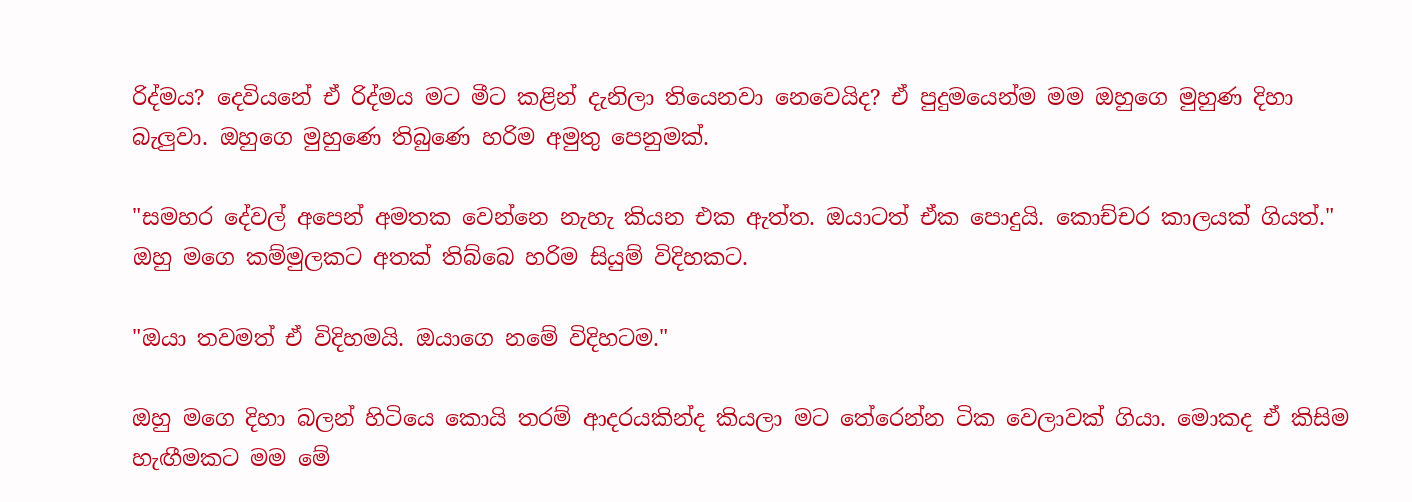රිද්මය? දෙවියනේ ඒ රිද්මය මට මීට කළින් දැනිලා තියෙනවා නෙවෙයිද? ඒ පුදුමයෙන්ම මම ඔහුගෙ මුහුණ දිහා බැලුවා. ඔහුගෙ මුහුණෙ තිබුණෙ හරිම අමුතු පෙනුමක්.

"සමහර දේවල් අපෙන් අමතක වෙන්නෙ නැහැ කියන එක ඇත්ත. ඔයාටත් ඒක පොදුයි. කොච්චර කාලයක් ගියත්." ඔහු මගෙ කම්මුලකට අතක් තිබ්බෙ හරිම සියුම් විදිහකට.

"ඔයා තවමත් ඒ විදිහමයි. ඔයාගෙ නමේ විදිහටම."

ඔහු මගෙ දිහා බලන් හිටියෙ කොයි තරම් ආදරයකින්ද කියලා මට තේරෙන්න ටික වෙලාවක් ගියා. මොකද ඒ කිසිම හැඟීමකට මම මේ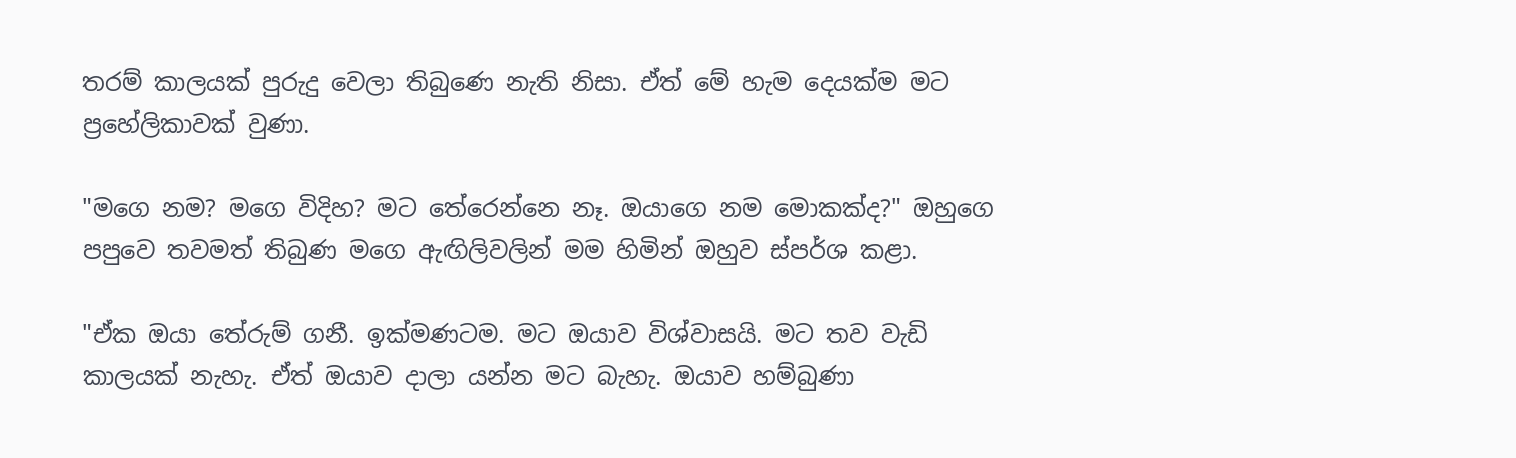තරම් කාලයක් පුරුදු වෙලා තිබුණෙ නැති නිසා. ඒත් මේ හැම දෙයක්ම මට ප්‍රහේලිකාවක් වුණා.

"මගෙ නම? මගෙ විදිහ? මට තේරෙන්නෙ නෑ. ඔයාගෙ නම මොකක්ද?" ඔහුගෙ පපුවෙ තවමත් තිබුණ මගෙ ඇඟිලිවලින් මම හිමින් ඔහුව ස්පර්ශ කළා.

"ඒක ඔයා තේරුම් ගනී. ඉක්මණටම. මට ඔයාව විශ්වාසයි. මට තව වැඩි කාලයක් නැහැ. ඒත් ඔයාව දාලා යන්න මට බැහැ. ඔයාව හම්බුණා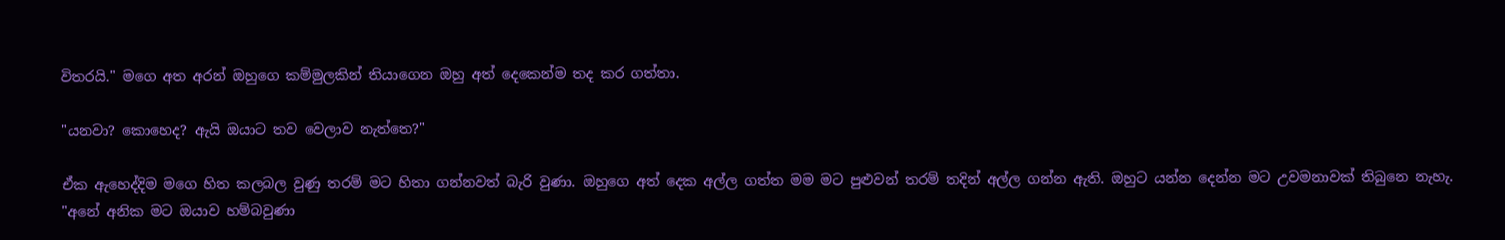විතරයි." මගෙ අත අරන් ඔහුගෙ කම්මුලකින් තියාගෙන ඔහු අත් දෙකෙන්ම තද කර ගත්තා.

"යනවා? කොහෙද? ඇයි ඔයාට තව වෙලාව නැත්තෙ?"

ඒක ඇහෙද්දිම මගෙ හිත කලබල වුණු තරම් මට හිතා ගන්නවත් බැරි වුණා. ඔහුගෙ අත් දෙක අල්ල ගත්ත මම මට පුළුවන් තරම් තදින් අල්ල ගන්න ඇති. ඔහුට යන්න දෙන්න මට උවමනාවක් තිබුනෙ නැහැ. "අනේ අනික මට ඔයාව හම්බවුණා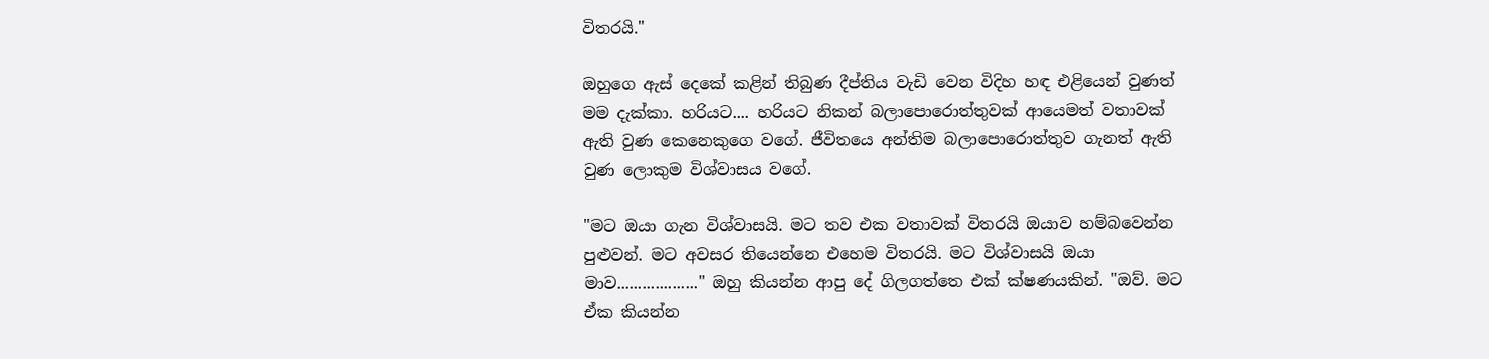විතරයි."

ඔහුගෙ ඇස් දෙකේ කළින් තිබුණ දීප්තිය වැඩි වෙන විදිහ හඳ එළියෙන් වුණත් මම දැක්කා. හරියට.... හරියට නිකන් බලාපොරොත්තුවක් ආයෙමත් වතාවක් ඇති වුණ කෙනෙකුගෙ වගේ. ජීවිතයෙ අන්තිම බලාපොරොත්තුව ගැනත් ඇති වුණ ලොකුම විශ්වාසය වගේ.

"මට ඔයා ගැන විශ්වාසයි. මට තව එක වතාවක් විතරයි ඔයාව හම්බවෙන්න පුළුවන්. මට අවසර තියෙන්නෙ එහෙම විතරයි. මට විශ්වාසයි ඔයා මාව..................." ඔහු කියන්න ආපු දේ ගිලගත්තෙ එක් ක්ෂණයකින්. "ඔව්. මට ඒක කියන්න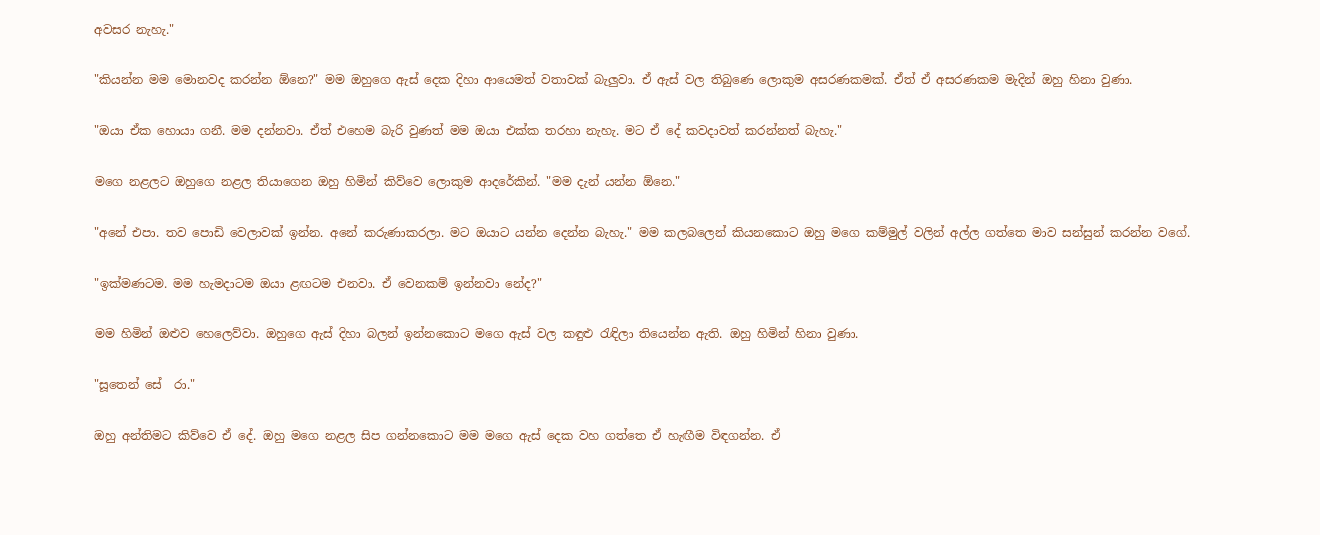අවසර නැහැ."

"කියන්න මම මොනවද කරන්න ඕනෙ?" මම ඔහුගෙ ඇස් දෙක දිහා ආයෙමත් වතාවක් බැලුවා. ඒ ඇස් වල තිබුණෙ ලොකුම අසරණකමක්. ඒත් ඒ අසරණකම මැදින් ඔහු හිනා වුණා.

"ඔයා ඒක හොයා ගනී. මම දන්නවා. ඒත් එහෙම බැරි වුණත් මම ඔයා එක්ක තරහා නැහැ. මට ඒ දේ කවදාවත් කරන්නත් බැහැ."

මගෙ නළලට ඔහුගෙ නළල තියාගෙන ඔහු හිමින් කිව්වෙ ලොකුම ආදරේකින්. "මම දැන් යන්න ඕනෙ."

"අනේ එපා. තව පොඩි වෙලාවක් ඉන්න. අනේ කරුණාකරලා. මට ඔයාට යන්න දෙන්න බැහැ." මම කලබලෙන් කියනකොට ඔහු මගෙ කම්මුල් වලින් අල්ල ගත්තෙ මාව සන්සුන් කරන්න වගේ.

"ඉක්මණටම. මම හැමදාටම ඔයා ළඟටම එනවා. ඒ වෙනකම් ඉන්නවා නේද?"

මම හිමින් ඔළුව හෙලෙව්වා. ඔහුගෙ ඇස් දිහා බලන් ඉන්නකොට මගෙ ඇස් වල කඳුළු රැඳිලා තියෙන්න ඇති. ඔහු හිමින් හිනා වුණා.

"සූතෙන් සේ  රා."

ඔහු අන්තිමට කිව්වෙ ඒ දේ. ඔහු මගෙ නළල සිප ගන්නකොට මම මගෙ ඇස් දෙක වහ ගත්තෙ ඒ හැඟීම විඳගන්න. ඒ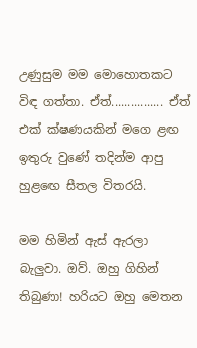උණුසුම මම මොහොතකට විඳ ගත්තා. ඒත්................ ඒත් එක් ක්ෂණයකින් මගෙ ළඟ ඉතුරු වුණේ තදින්ම ආපු හුළඟෙ සීතල විතරයි.

මම හිමින් ඇස් ඇරලා බැලුවා. ඔව්. ඔහු ගිහින් තිබුණා! හරියට ඔහු මෙතන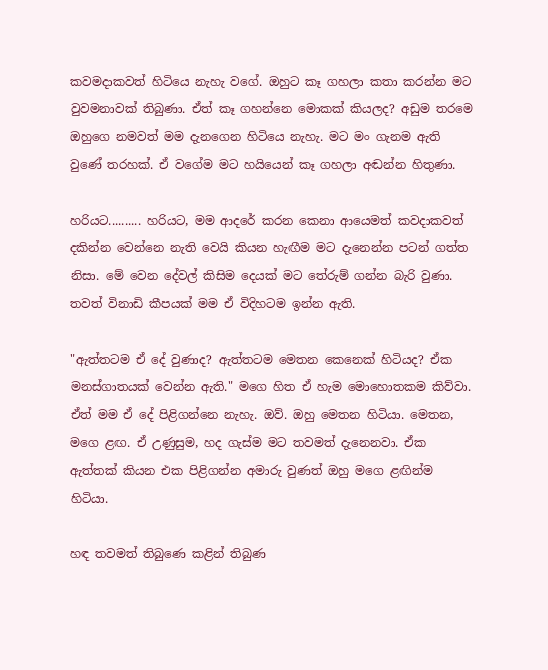කවමදාකවත් හිටියෙ නැහැ වගේ. ඔහුට කෑ ගහලා කතා කරන්න මට වුවමනාවක් තිබුණා. ඒත් කෑ ගහන්නෙ මොකක් කියලද? අඩුම තරමෙ ඔහුගෙ නමවත් මම දැනගෙන හිටියෙ නැහැ. මට මං ගැනම ඇති වුණේ තරහක්. ඒ වගේම මට හයියෙන් කෑ ගහලා අඬන්න හිතුණා.

හරියට.......... හරියට, මම ආදරේ කරන කෙනා ආයෙමත් කවදාකවත් දකින්න වෙන්නෙ නැති වෙයි කියන හැඟීම මට දැනෙන්න පටන් ගත්ත නිසා. මේ වෙන දේවල් කිසිම දෙයක් මට තේරුම් ගන්න බැරි වුණා. තවත් විනාඩි කීපයක් මම ඒ විදිහටම ඉන්න ඇති.

"ඇත්තටම ඒ දේ වුණාද? ඇත්තටම මෙතන කෙනෙක් හිටියද? ඒක මනස්ගාතයක් වෙන්න ඇති." මගෙ හිත ඒ හැම මොහොතකම කිව්වා. ඒත් මම ඒ දේ පිළිගන්නෙ නැහැ. ඔව්. ඔහු මෙතන හිටියා. මෙතන, මගෙ ළඟ. ඒ උණුසුම, හද ගැස්ම මට තවමත් දැනෙනවා. ඒක ඇත්තක් කියන එක පිළිගන්න අමාරු වුණත් ඔහු මගෙ ළඟින්ම හිටියා.

හඳ තවමත් තිබුණෙ කළින් තිබුණ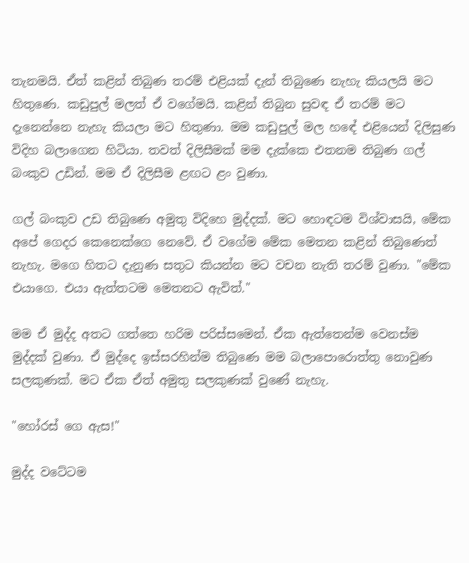තැනමයි. ඒත් කළින් තිබුණ තරම් එළියක් දැන් තිබුණෙ නැහැ කියලයි මට හිතුණෙ. කඩුපුල් මලත් ඒ වගේමයි. කළින් තිබුන සුවඳ ඒ තරම් මට දැනෙන්නෙ නැහැ කියලා මට හිතුණා. මම කඩුපුල් මල හඳේ එළියෙන් දිලිසුණ විදිහ බලාගෙන හිටියා. තවත් දිලිසීමක් මම දැක්කෙ එතනම තිබුණ ගල් බංකුව උඩින්. මම ඒ දිලිසීම ළඟට ළං වුණා.

ගල් බංකුව උඩ තිබුණෙ අමුතු විදිහෙ මුද්දක්. මට හොඳටම විශ්වාසයි, මේක අපේ ගෙදර කෙනෙක්ගෙ නෙවේ. ඒ වගේම මේක මෙතන කළින් තිබුණෙත් නැහැ. මගෙ හිතට දැනුණ සතුට කියන්න මට වචන නැති තරම් වුණා. "මේක එයාගෙ. එයා ඇත්තටම මෙතනට ඇවිත්."

මම ඒ මුද්ද අතට ගත්තෙ හරිම පරිස්සමෙන්. ඒක ඇත්තෙන්ම වෙනස්ම මුද්දක් වුණා. ඒ මුද්දෙ ඉස්සරහින්ම තිබුණෙ මම බලාපොරොත්තු නොවුණ සලකුණක්. මට ඒක ඒත් අමුතු සලකුණක් වුණේ නැහැ.

"හෝරස් ගෙ ඇස!"

මුද්ද වටේටම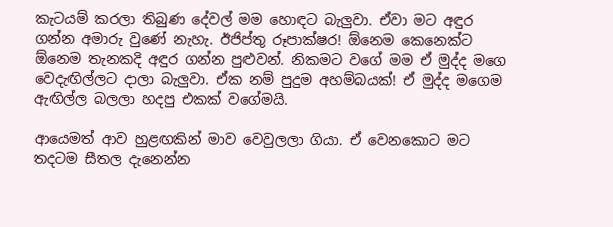කැටයම් කරලා තිබුණ දේවල් මම හොඳට බැලුවා. ඒවා මට අඳුර ගන්න අමාරු වුණේ නැහැ. ඊජිප්තු රූපාක්ෂර! ඕනෙම කෙනෙක්ට ඕනෙම තැනකදි අඳුර ගන්න පුළුවන්. නිකමට වගේ මම ඒ මුද්ද මගෙ වෙදැඟිල්ලට දාලා බැලුවා. ඒක නම් පුදුම අහම්බයක්! ඒ මුද්ද මගෙම ඇඟිල්ල බලලා හදපු එකක් වගේමයි.

ආයෙමත් ආව හුළඟකින් මාව වෙවුලලා ගියා. ඒ වෙනකොට මට තදටම සීතල දැනෙන්න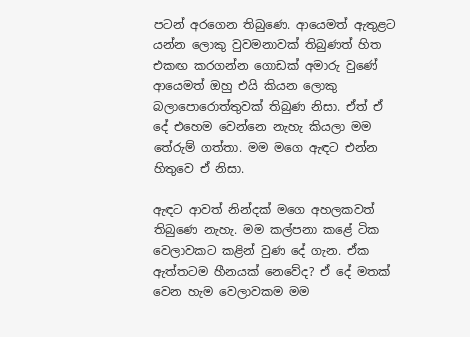පටන් අරගෙන තිබුණෙ. ආයෙමත් ඇතුළට යන්න ලොකු වුවමනාවක් තිබුණත් හිත එකඟ කරගන්න ගොඩක් අමාරු වුණේ ආයෙමත් ඔහු එයි කියන ලොකු බලාපොරොත්තුවක් තිබුණ නිසා. ඒත් ඒ දේ එහෙම වෙන්නෙ නැහැ කියලා මම තේරුම් ගත්තා. මම මගෙ ඇඳට එන්න හිතුවෙ ඒ නිසා.

ඇඳට ආවත් නින්දක් මගෙ අහලකවත් තිබුණෙ නැහැ. මම කල්පනා කළේ ටික වෙලාවකට කළින් වුණ දේ ගැන. ඒක ඇත්තටම හීනයක් නෙවේද? ඒ දේ මතක් වෙන හැම වෙලාවකම මම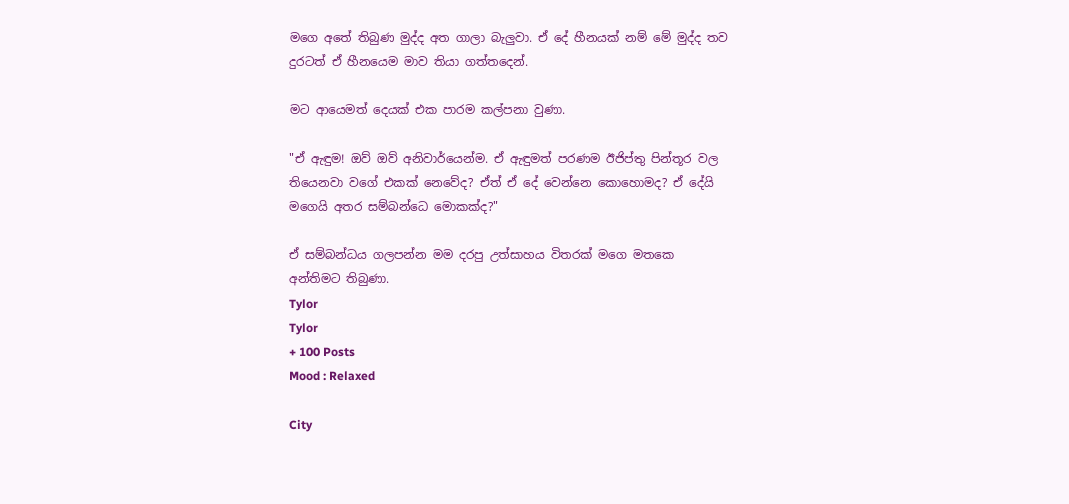මගෙ අතේ තිබුණ මුද්ද අත ගාලා බැලුවා. ඒ දේ හීනයක් නම් මේ මුද්ද තව දුරටත් ඒ හීනයෙම මාව තියා ගත්තදෙන්.

මට ආයෙමත් දෙයක් එක පාරම කල්පනා වුණා.

"ඒ ඇඳුම! ඔව් ඔව් අනිවාර්යෙන්ම. ඒ ඇඳුමත් පරණම ඊජිප්තු පින්තූර වල තියෙනවා වගේ එකක් නෙවේද? ඒත් ඒ දේ වෙන්නෙ කොහොමද? ඒ දේයි මගෙයි අතර සම්බන්ධෙ මොකක්ද?"

ඒ සම්බන්ධය ගලපන්න මම දරපු උත්සාහය විතරක් මගෙ මතකෙ අන්තිමට තිබුණා.
Tylor
Tylor
+ 100 Posts
Mood : Relaxed

City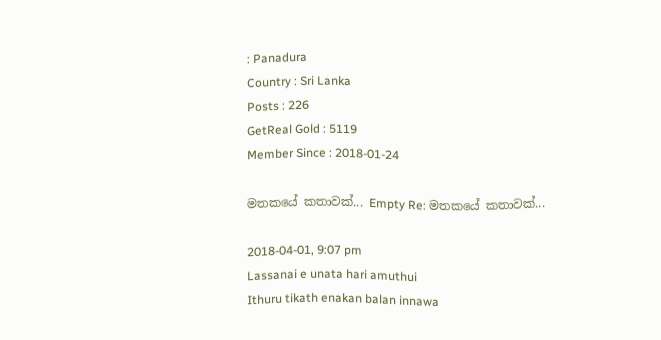: Panadura
Country : Sri Lanka
Posts : 226
GetReal Gold : 5119
Member Since : 2018-01-24

මතකයේ කතාවක්... Empty Re: මතකයේ කතාවක්...

2018-04-01, 9:07 pm
Lassanai e unata hari amuthui
Ithuru tikath enakan balan innawa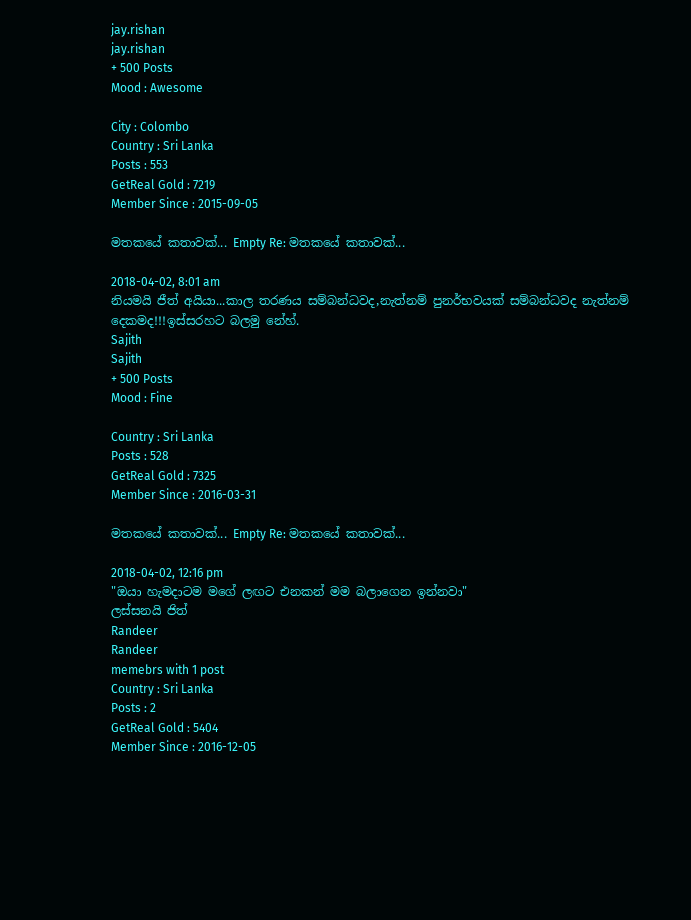jay.rishan
jay.rishan
+ 500 Posts
Mood : Awesome

City : Colombo
Country : Sri Lanka
Posts : 553
GetReal Gold : 7219
Member Since : 2015-09-05

මතකයේ කතාවක්... Empty Re: මතකයේ කතාවක්...

2018-04-02, 8:01 am
නියමයි ජීත් අයියා...කාල තරණය සම්බන්ධවද,නැත්නම් පුනර්භවයක් සම්බන්ධවද නැත්නම් දෙකමද!!!ඉස්සරහට බලමු නේහ්.
Sajith
Sajith
+ 500 Posts
Mood : Fine

Country : Sri Lanka
Posts : 528
GetReal Gold : 7325
Member Since : 2016-03-31

මතකයේ කතාවක්... Empty Re: මතකයේ කතාවක්...

2018-04-02, 12:16 pm
"ඔයා හැමදාටම මගේ ලඟට එනකන් මම බලාගෙන ඉන්නවා"
ලස්සනයි ජිත්
Randeer
Randeer
memebrs with 1 post
Country : Sri Lanka
Posts : 2
GetReal Gold : 5404
Member Since : 2016-12-05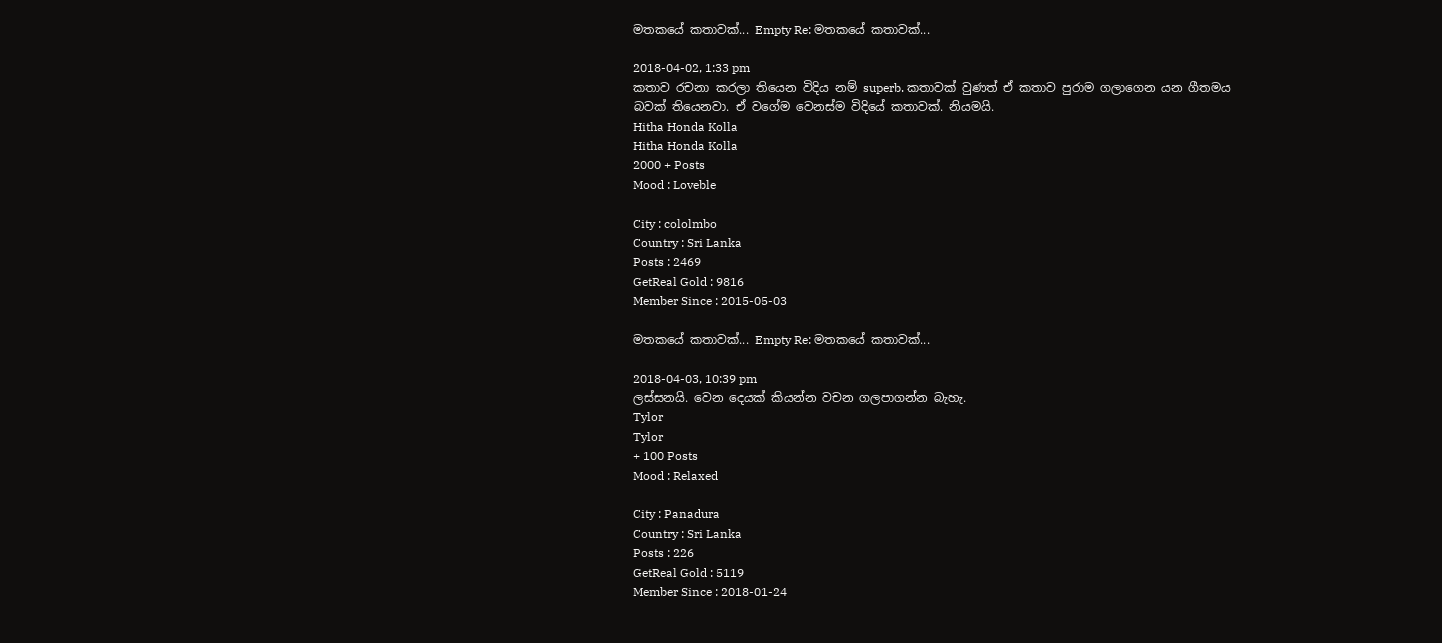මතකයේ කතාවක්... Empty Re: මතකයේ කතාවක්...

2018-04-02, 1:33 pm
කතාව රචනා කරලා තියෙන විදිය නම් superb. කතාවක් වුණත් ඒ කතාව පුරාම ගලාගෙන යන ගීතමය බවක් තියෙනවා. ඒ වගේම වෙනස්ම විදියේ කතාවක්. නියමයි.
Hitha Honda Kolla
Hitha Honda Kolla
2000 + Posts
Mood : Loveble

City : cololmbo
Country : Sri Lanka
Posts : 2469
GetReal Gold : 9816
Member Since : 2015-05-03

මතකයේ කතාවක්... Empty Re: මතකයේ කතාවක්...

2018-04-03, 10:39 pm
ලස්සනයි. වෙන දෙයක් කියන්න වචන ගලපාගන්න බැහැ.
Tylor
Tylor
+ 100 Posts
Mood : Relaxed

City : Panadura
Country : Sri Lanka
Posts : 226
GetReal Gold : 5119
Member Since : 2018-01-24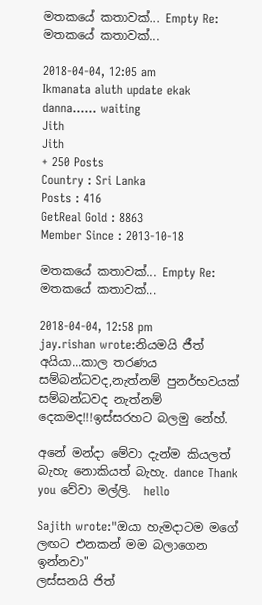මතකයේ කතාවක්... Empty Re: මතකයේ කතාවක්...

2018-04-04, 12:05 am
Ikmanata aluth update ekak danna...... waiting
Jith
Jith
+ 250 Posts
Country : Sri Lanka
Posts : 416
GetReal Gold : 8863
Member Since : 2013-10-18

මතකයේ කතාවක්... Empty Re: මතකයේ කතාවක්...

2018-04-04, 12:58 pm
jay.rishan wrote:නියමයි ජීත් අයියා...කාල තරණය සම්බන්ධවද,නැත්නම් පුනර්භවයක් සම්බන්ධවද නැත්නම් දෙකමද!!!ඉස්සරහට බලමු නේහ්.

අනේ මන්දා මේවා දැන්ම කියලත් බැහැ නොකියත් බැහැ. dance Thank you වේවා මල්ලි.  hello

Sajith wrote:"ඔයා හැමදාටම මගේ ලඟට එනකන් මම බලාගෙන ඉන්නවා"
ලස්සනයි ජිත්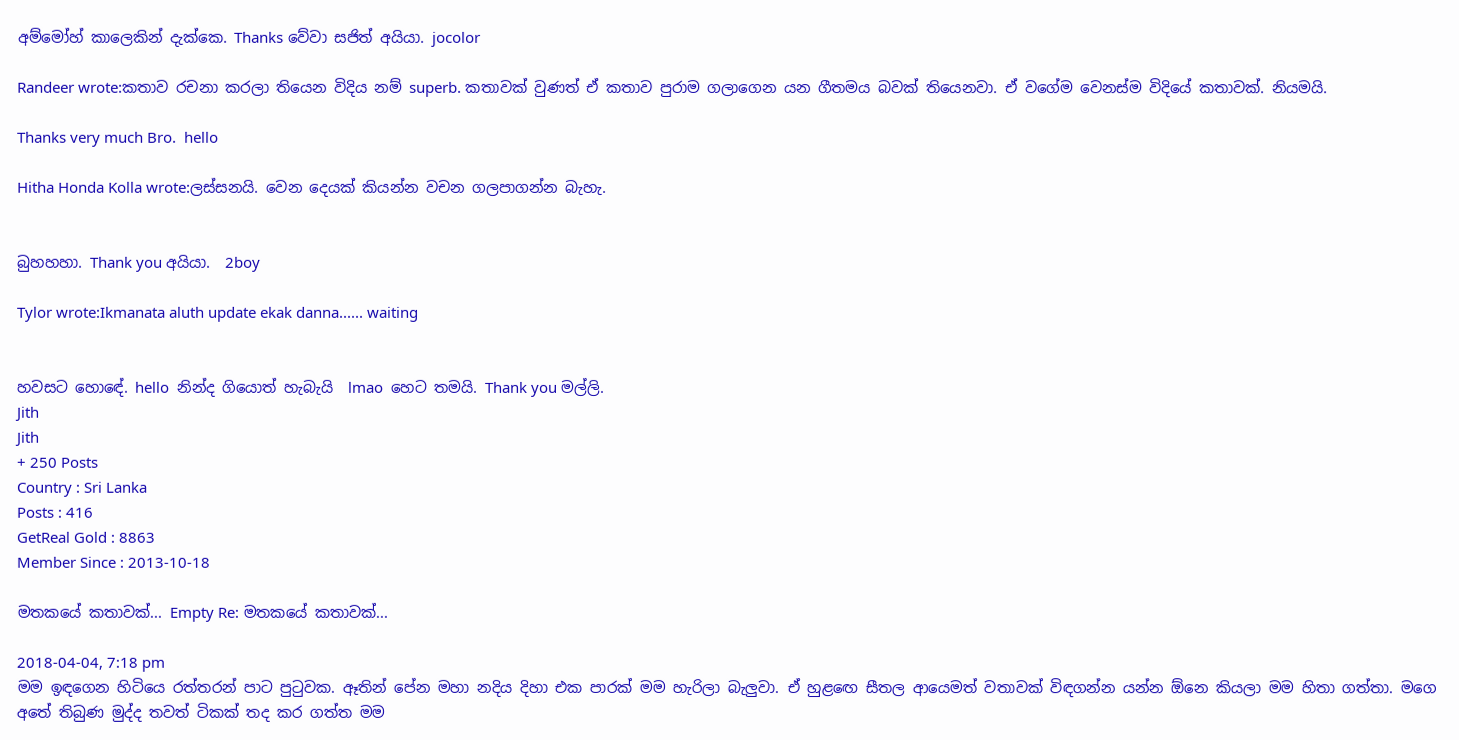අම්මෝහ් කාලෙකින් දැක්කෙ. Thanks වේවා සජිත් අයියා. jocolor

Randeer wrote:කතාව රචනා කරලා තියෙන විදිය නම් superb. කතාවක් වුණත් ඒ කතාව පුරාම ගලාගෙන යන ගීතමය බවක් තියෙනවා. ඒ වගේම වෙනස්ම විදියේ කතාවක්. නියමයි.

Thanks very much Bro.  hello

Hitha Honda Kolla wrote:ලස්සනයි. වෙන දෙයක් කියන්න වචන ගලපාගන්න බැහැ.


බුහහහා. Thank you අයියා.  2boy

Tylor wrote:Ikmanata aluth update ekak danna...... waiting


හවසට හොඳේ. hello  නින්ද ගියොත් හැබැයි  lmao  හෙට තමයි. Thank you මල්ලි.
Jith
Jith
+ 250 Posts
Country : Sri Lanka
Posts : 416
GetReal Gold : 8863
Member Since : 2013-10-18

මතකයේ කතාවක්... Empty Re: මතකයේ කතාවක්...

2018-04-04, 7:18 pm
මම ඉඳගෙන හිටියෙ රත්තරන් පාට පුටුවක. ඈතින් පේන මහා නදිය දිහා එක පාරක් මම හැරිලා බැලුවා. ඒ හුළඟෙ සීතල ආයෙමත් වතාවක් විඳගන්න යන්න ඕනෙ කියලා මම හිතා ගත්තා. මගෙ අතේ තිබුණ මුද්ද තවත් ටිකක් තද කර ගත්ත මම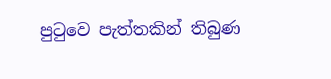පුටුවෙ පැත්තකින් තිබුණ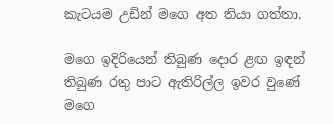කැටයම උඩින් මගෙ අත තියා ගත්තා.

මගෙ ඉදිරියෙන් තිබුණ දොර ළඟ ඉඳන් තිබුණ රතු පාට ඇතිරිල්ල ඉවර වුණේ මගෙ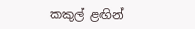කකුල් ළඟින්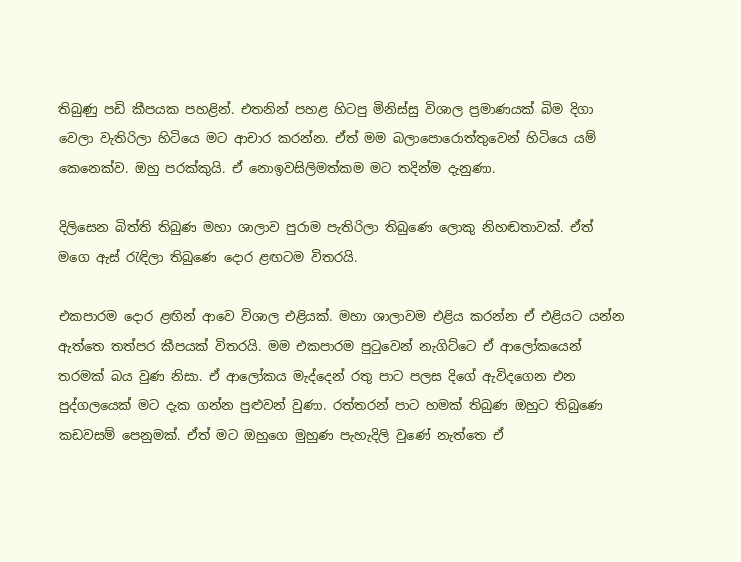තිබුණු පඩි කීපයක පහළින්. එතනින් පහළ හිටපු මිනිස්සු විශාල ප්‍රමාණයක් බිම දිගා වෙලා වැතිරිලා හිටියෙ මට ආචාර කරන්න. ඒත් මම බලාපොරොත්තුවෙන් හිටියෙ යම් කෙනෙක්ව. ඔහු පරක්කුයි. ඒ නොඉවසිලිමත්කම මට තදින්ම දැනුණා.

දිලිසෙන බිත්ති තිබුණ මහා ශාලාව පුරාම පැතිරිලා තිබුණෙ ලොකු නිහඬතාවක්. ඒත් මගෙ ඇස් රැඳිලා තිබුණෙ දොර ළඟටම විතරයි.

එකපාරම දොර ළඟින් ආවෙ විශාල එළියක්. මහා ශාලාවම එළිය කරන්න ඒ එළියට යන්න ඇත්තෙ තත්පර කීපයක් විතරයි. මම එකපාරම පුටුවෙන් නැගිට්ටෙ ඒ ආලෝකයෙන් තරමක් බය වුණ නිසා. ඒ ආලෝකය මැද්දෙන් රතු පාට පලස දිගේ ඇවිදගෙන එන පුද්ගලයෙක් මට දැක ගන්න පුළුවන් වුණා. රත්තරන් පාට හමක් තිබුණ ඔහුට තිබුණෙ කඩවසම් පෙනුමක්. ඒත් මට ඔහුගෙ මුහුණ පැහැදිලි වුණේ නැත්තෙ ඒ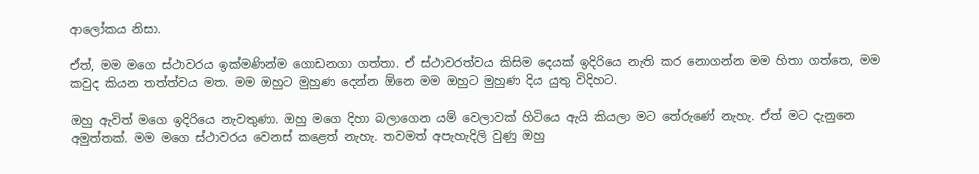ආලෝකය නිසා.

ඒත්, මම මගෙ ස්ථාවරය ඉක්මණින්ම ගොඩනගා ගත්තා. ඒ ස්ථාවරත්වය කිසිම දෙයක් ඉදිරියෙ නැති කර නොගන්න මම හිතා ගත්තෙ, මම කවුද කියන තත්ත්වය මත. මම ඔහුට මුහුණ දෙන්න ඕනෙ මම ඔහුට මුහුණ දිය යුතු විදිහට.

ඔහු ඇවිත් මගෙ ඉදිරියෙ නැවතුණා. ඔහු මගෙ දිහා බලාගෙන යම් වෙලාවක් හිටියෙ ඇයි කියලා මට තේරුණේ නැහැ. ඒත් මට දැනුනෙ අමුත්තක්. මම මගෙ ස්ථාවරය වෙනස් කළෙත් නැහැ. තවමත් අපැහැදිලි වුණු ඔහු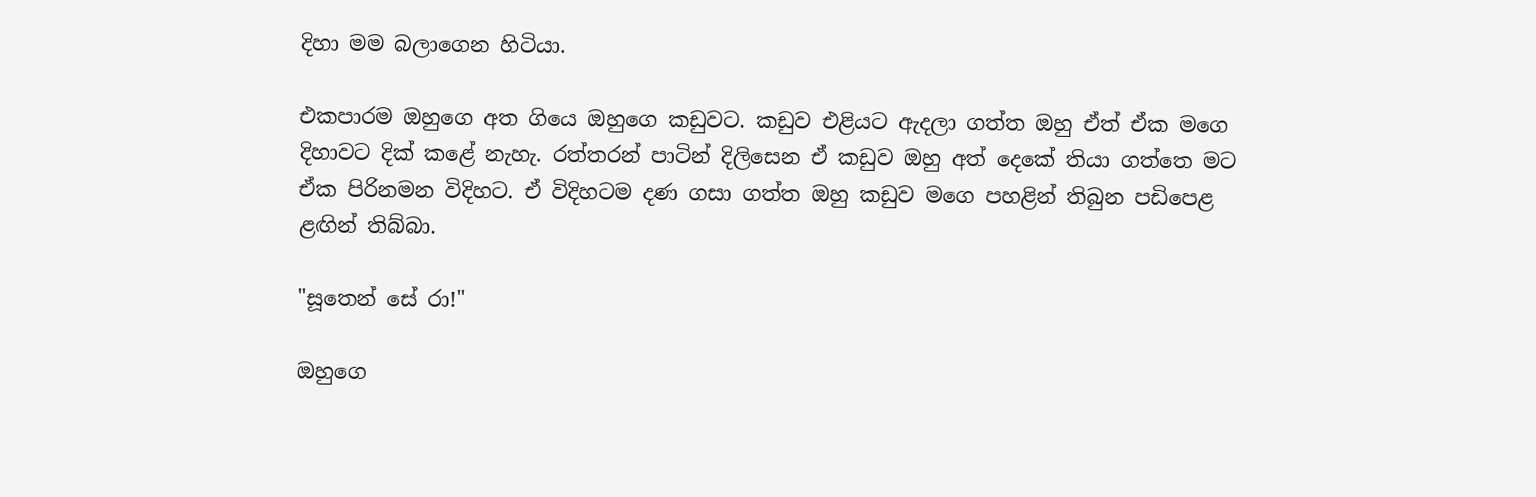දිහා මම බලාගෙන හිටියා.

එකපාරම ඔහුගෙ අත ගියෙ ඔහුගෙ කඩුවට. කඩුව එළියට ඇදලා ගත්ත ඔහු ඒත් ඒක මගෙ දිහාවට දික් කළේ නැහැ. රත්තරන් පාටින් දිලිසෙන ඒ කඩුව ඔහු අත් දෙකේ තියා ගත්තෙ මට ඒක පිරිනමන විදිහට. ඒ විදිහටම දණ ගසා ගත්ත ඔහු කඩුව මගෙ පහළින් තිබුන පඩිපෙළ ළඟින් තිබ්බා.

"සූතෙන් සේ රා!"

ඔහුගෙ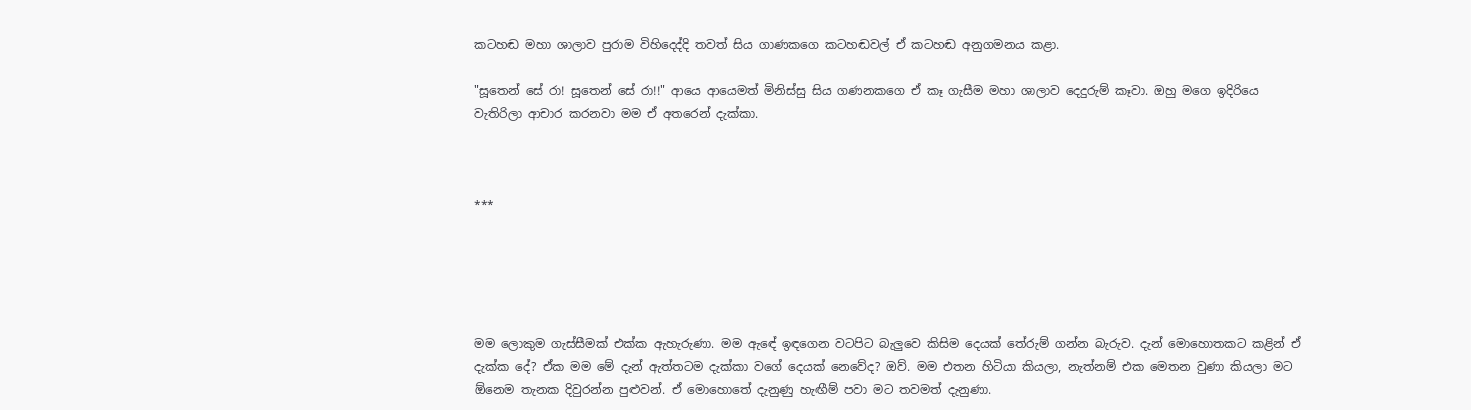කටහඬ මහා ශාලාව පුරාම විහිදෙද්දි තවත් සිය ගාණකගෙ කටහඬවල් ඒ කටහඬ අනුගමනය කළා.

"සූතෙන් සේ රා! සූතෙන් සේ රා!!" ආයෙ ආයෙමත් මිනිස්සු සිය ගණනකගෙ ඒ කෑ ගැසීම මහා ශාලාව දෙදුරුම් කෑවා. ඔහු මගෙ ඉදිරියෙ වැතිරිලා ආචාර කරනවා මම ඒ අතරෙන් දැක්කා.



***





මම ලොකුම ගැස්සීමක් එක්ක ඇහැරුණා. මම ඇඳේ ඉඳගෙන වටපිට බැලුවෙ කිසිම දෙයක් තේරුම් ගන්න බැරුව. දැන් මොහොතකට කළින් ඒ දැක්ක දේ? ඒක මම මේ දැන් ඇත්තටම දැක්කා වගේ දෙයක් නෙවේද? ඔව්. මම එතන හිටියා කියලා, නැත්නම් එක මෙතන වුණා කියලා මට ඕනෙම තැනක දිවුරන්න පුළුවන්. ඒ මොහොතේ දැනුණු හැඟීම් පවා මට තවමත් දැනුණා.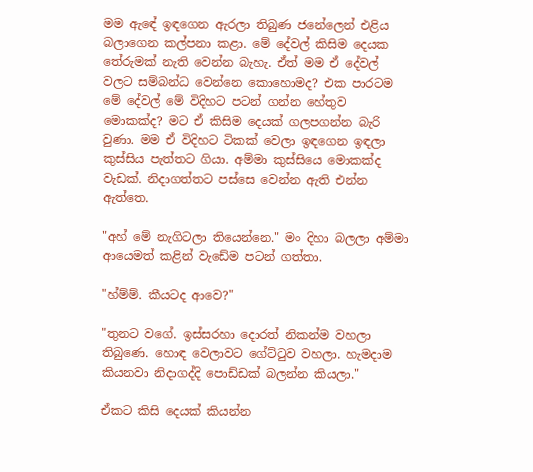මම ඇඳේ ඉඳගෙන ඇරලා තිබුණ ජනේලෙන් එළිය බලාගෙන කල්පනා කළා. මේ දේවල් කිසිම දෙයක තේරුමක් නැති වෙන්න බැහැ. ඒත් මම ඒ දේවල් වලට සම්බන්ධ වෙන්නෙ කොහොමද? එක පාරටම මේ දේවල් මේ විදිහට පටන් ගන්න හේතුව මොකක්ද? මට ඒ කිසිම දෙයක් ගලපගන්න බැරි වුණා. මම ඒ විදිහට ටිකක් වෙලා ඉඳගෙන ඉඳලා කුස්සිය පැත්තට ගියා. අම්මා කුස්සියෙ මොකක්ද වැඩක්. නිදාගත්තට පස්සෙ වෙන්න ඇති එන්න ඇත්තෙ.

"අහ් මේ නැගිටලා තියෙන්නෙ." මං දිහා බලලා අම්මා ආයෙමත් කළින් වැඩේම පටන් ගත්තා.

"හ්ම්ම්. කීයටද ආවෙ?"

"තුනට වගේ. ඉස්සරහා දොරත් නිකන්ම වහලා තිබුණෙ. හොඳ වෙලාවට ගේට්ටුව වහලා. හැමදාම කියනවා නිදාගද්දි පොඩ්ඩක් බලන්න කියලා."

ඒකට කිසි දෙයක් කියන්න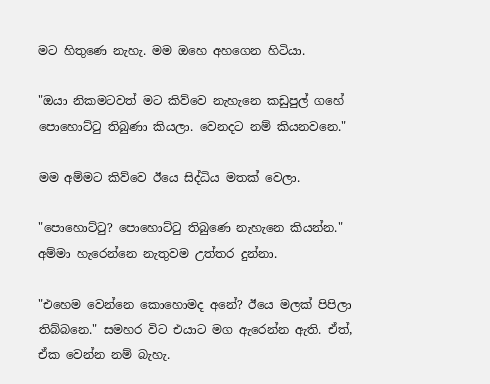මට හිතුණෙ නැහැ. මම ඔහෙ අහගෙන හිටියා.

"ඔයා නිකමටවත් මට කිව්වෙ නැහැනෙ කඩුපුල් ගහේ පොහොට්ටු තිබුණා කියලා. වෙනදට නම් කියනවනෙ."

මම අම්මට කිව්වෙ ඊයෙ සිද්ධිය මතක් වෙලා.

"පොහොට්ටු? පොහොට්ටු තිබුණෙ නැහැනෙ කියන්න." අම්මා හැරෙන්නෙ නැතුවම උත්තර දුන්නා.

"එහෙම වෙන්නෙ කොහොමද අනේ? ඊයෙ මලක් පිපිලා තිබ්බනෙ." සමහර විට එයාට මග ඇරෙන්න ඇති. ඒත්, ඒක වෙන්න නම් බැහැ.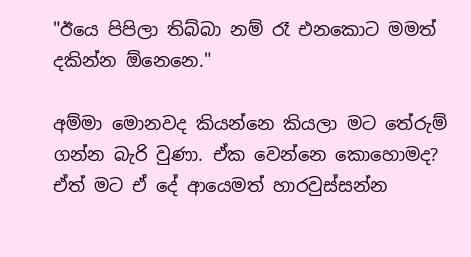"ඊයෙ පිපිලා තිබ්බා නම් රෑ එනකොට මමත් දකින්න ඕනෙනෙ."

අම්මා මොනවද කියන්නෙ කියලා මට තේරුම් ගන්න බැරි වුණා. ඒක වෙන්නෙ කොහොමද? ඒත් මට ඒ දේ ආයෙමත් හාරවුස්සන්න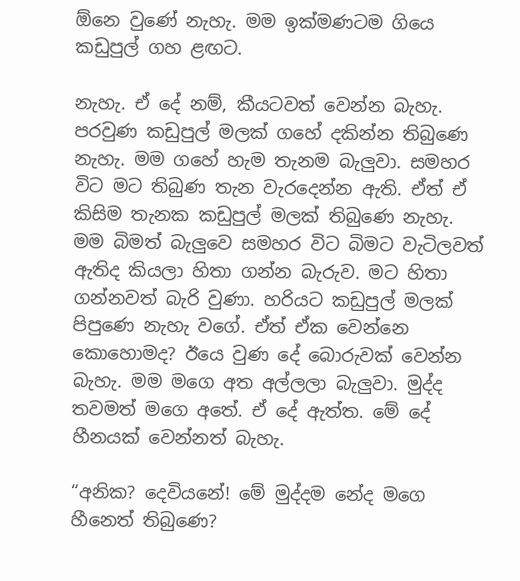ඕනෙ වුණේ නැහැ. මම ඉක්මණටම ගියෙ කඩුපුල් ගහ ළඟට.

නැහැ. ඒ දේ නම්, කීයටවත් වෙන්න බැහැ. පරවුණ කඩුපුල් මලක් ගහේ දකින්න තිබුණෙ නැහැ. මම ගහේ හැම තැනම බැලුවා. සමහර විට මට තිබුණ තැන වැරදෙන්න ඇති. ඒත් ඒ කිසිම තැනක කඩුපුල් මලක් තිබුණෙ නැහැ. මම බිමත් බැලුවෙ සමහර විට බිමට වැටිලවත් ඇතිද කියලා හිතා ගන්න බැරුව. මට හිතා ගන්නවත් බැරි වුණා. හරියට කඩුපුල් මලක් පිපුණෙ නැහැ වගේ. ඒත් ඒක වෙන්නෙ කොහොමද? ඊයෙ වුණ දේ බොරුවක් වෙන්න බැහැ. මම මගෙ අත අල්ලලා බැලුවා. මුද්ද තවමත් මගෙ අතේ. ඒ දේ ඇත්ත. මේ දේ හීනයක් වෙන්නත් බැහැ.

“අනික? දෙවියනේ! මේ මුද්දම නේද මගෙ හීනෙත් තිබුණෙ?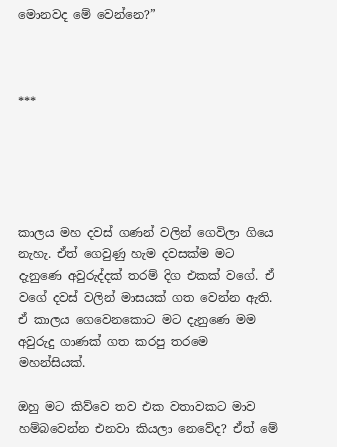මොනවද මේ වෙන්නෙ?”



***





කාලය මහ දවස් ගණන් වලින් ගෙවිලා ගියෙ නැහැ. ඒත් ගෙවුණු හැම දවසක්ම මට දැනුණෙ අවුරුද්දක් තරම් දිග එකක් වගේ. ඒ වගේ දවස් වලින් මාසයක් ගත වෙන්න ඇති. ඒ කාලය ගෙවෙනකොට මට දැනුණෙ මම අවුරුදු ගාණක් ගත කරපු තරමෙ මහන්සියක්.

ඔහු මට කිව්වෙ තව එක වතාවකට මාව හම්බවෙන්න එනවා කියලා නෙවේද? ඒත් මේ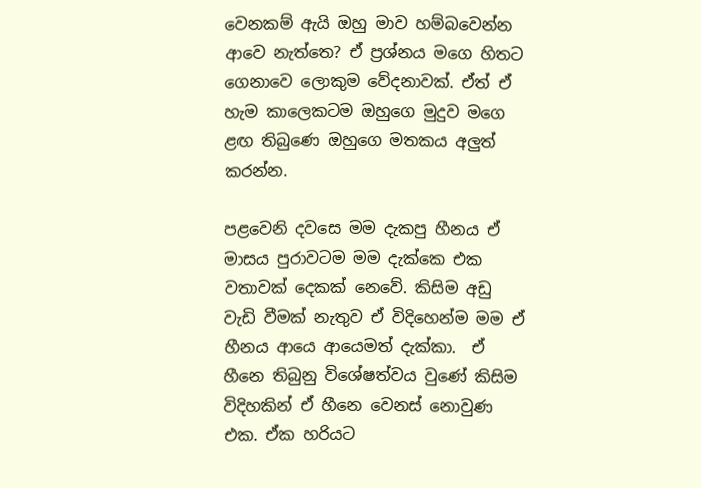වෙනකම් ඇයි ඔහු මාව හම්බවෙන්න ආවෙ නැත්තෙ? ඒ ප්‍රශ්නය මගෙ හිතට ගෙනාවෙ ලොකුම වේදනාවක්. ඒත් ඒ හැම කාලෙකටම ඔහුගෙ මුදුව මගෙ ළඟ තිබුණෙ ඔහුගෙ මතකය අලුත් කරන්න.

පළවෙනි දවසෙ මම දැකපු හීනය ඒ මාසය පුරාවටම මම දැක්කෙ එක වතාවක් දෙකක් නෙවේ. කිසිම අඩු වැඩි වීමක් නැතුව ඒ විදිහෙන්ම මම ඒ හීනය ආයෙ ආයෙමත් දැක්කා.  ඒ හීනෙ තිබුනු විශේෂත්වය වුණේ කිසිම විදිහකින් ඒ හීනෙ වෙනස් නොවුණ එක. ඒක හරියට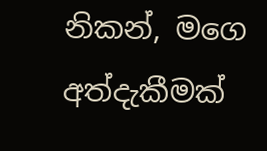නිකන්, මගෙ අත්දැකීමක්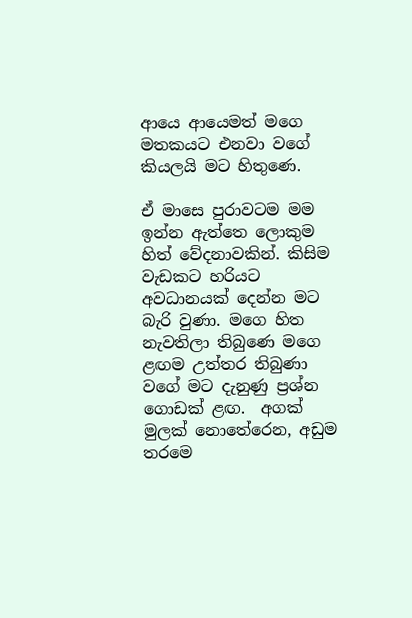ආයෙ ආයෙමත් මගෙ මතකයට එනවා වගේ කියලයි මට හිතුණෙ.

ඒ මාසෙ පුරාවටම මම ඉන්න ඇත්තෙ ලොකුම හිත් වේදනාවකින්. කිසිම වැඩකට හරියට අවධානයක් දෙන්න මට බැරි වුණා. මගෙ හිත නැවතිලා තිබුණෙ මගෙ ළඟම උත්තර තිබුණා වගේ මට දැනුණු ප්‍රශ්න ගොඩක් ළඟ.  අගක් මුලක් නොතේරෙන, අඩුම තරමෙ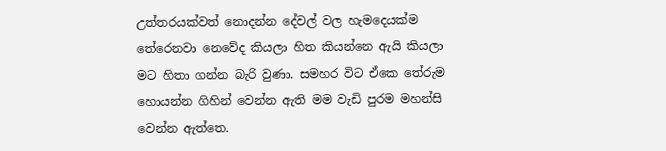උත්තරයක්වත් නොදන්න දේවල් වල හැමදෙයක්ම තේරෙනවා නෙවේද කියලා හිත කියන්නෙ ඇයි කියලා මට හිතා ගන්න බැරි වුණා. සමහර විට ඒකෙ තේරුම හොයන්න ගිහින් වෙන්න ඇති මම වැඩි පුරම මහන්සි වෙන්න ඇත්තෙ.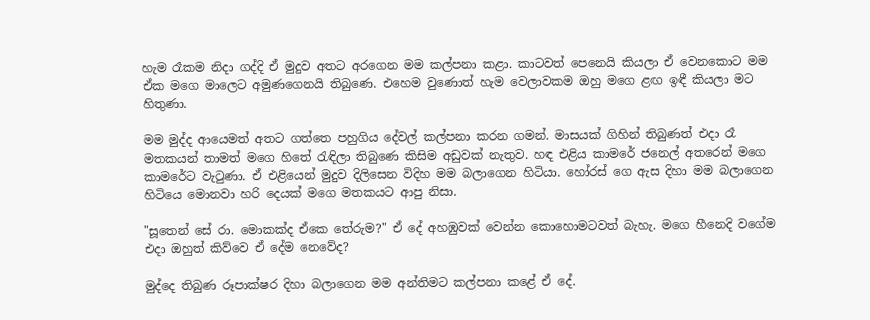හැම රෑකම නිදා ගද්දි ඒ මුදුව අතට අරගෙන මම කල්පනා කළා. කාටවත් පෙනෙයි කියලා ඒ වෙනකොට මම ඒක මගෙ මාලෙට අමුණගෙනයි තිබුණෙ. එහෙම වුණොත් හැම වෙලාවකම ඔහු මගෙ ළඟ ඉඳී කියලා මට හිතුණා.

මම මුද්ද ආයෙමත් අතට ගත්තෙ පහුගිය දේවල් කල්පනා කරන ගමන්. මාසයක් ගිහින් තිබුණත් එදා රෑ මතකයන් තාමත් මගෙ හිතේ රැඳිලා තිබුණෙ කිසිම අඩුවක් නැතුව. හඳ එළිය කාමරේ ජනෙල් අතරෙන් මගෙ කාමරේට වැටුණා. ඒ එළියෙන් මුදුව දිලිසෙන විදිහ මම බලාගෙන හිටියා. හෝරස් ගෙ ඇස දිහා මම බලාගෙන හිටියෙ මොනවා හරි දෙයක් මගෙ මතකයට ආපු නිසා.

"සූතෙන් සේ රා. මොකක්ද ඒකෙ තේරුම?" ඒ දේ අහඹුවක් වෙන්න කොහොමටවත් බැහැ. මගෙ හීනෙදි වගේම එදා ඔහුත් කිව්වෙ ඒ දේම නෙවේද?

මුද්දෙ තිබුණ රූපාක්ෂර දිහා බලාගෙන මම අන්තිමට කල්පනා කළේ ඒ දේ.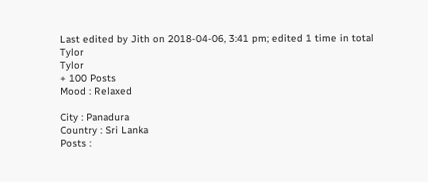Last edited by Jith on 2018-04-06, 3:41 pm; edited 1 time in total
Tylor
Tylor
+ 100 Posts
Mood : Relaxed

City : Panadura
Country : Sri Lanka
Posts :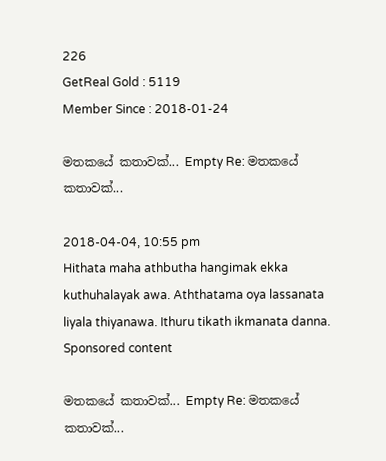226
GetReal Gold : 5119
Member Since : 2018-01-24

මතකයේ කතාවක්... Empty Re: මතකයේ කතාවක්...

2018-04-04, 10:55 pm
Hithata maha athbutha hangimak ekka kuthuhalayak awa. Aththatama oya lassanata liyala thiyanawa. Ithuru tikath ikmanata danna.
Sponsored content

මතකයේ කතාවක්... Empty Re: මතකයේ කතාවක්...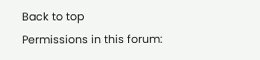Back to top
Permissions in this forum: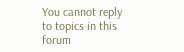You cannot reply to topics in this forum